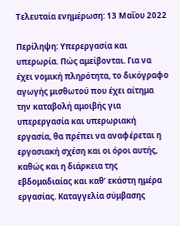Τελευταία ενημέρωση: 13 Μαΐου 2022

Περίληψη: Υπερεργασία και υπερωρία. Πώς αμείβονται. Για να έχει νομική πληρότητα, το δικόγραφο αγωγής μισθωτού που έχει αίτημα την καταβολή αμοιβής για υπερεργασία και υπερωριακή εργασία, θα πρέπει να αναφέρεται η εργασιακή σχέση και οι όροι αυτής, καθώς και η διάρκεια της εβδομαδιαίας και καθ’ εκάστη ημέρα εργασίας. Καταγγελία σύμβασης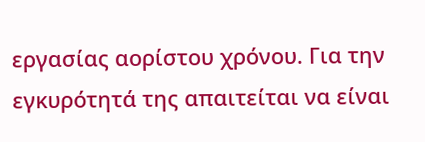εργασίας αορίστου χρόνου. Για την εγκυρότητά της απαιτείται να είναι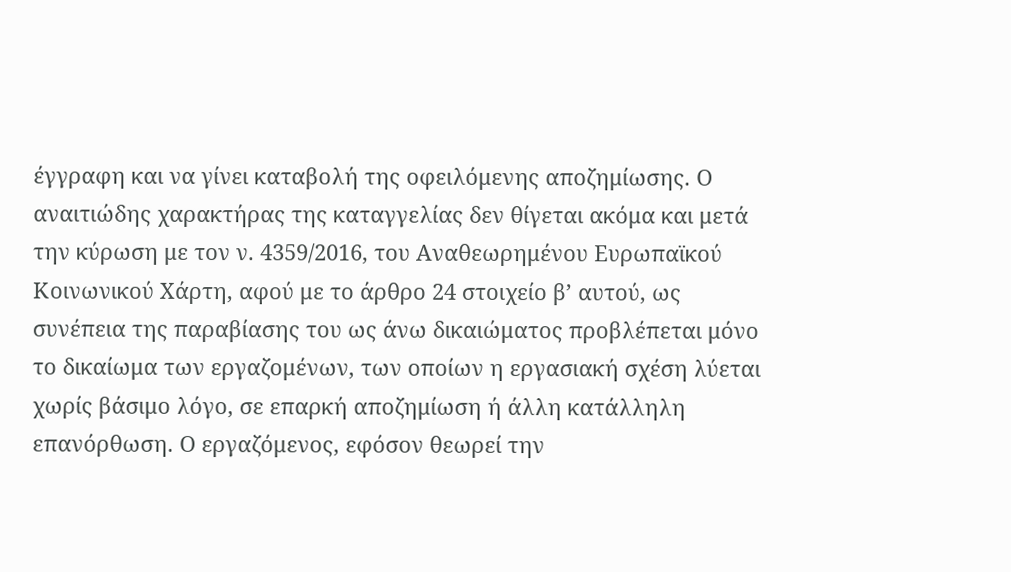έγγραφη και να γίνει καταβολή της οφειλόμενης αποζημίωσης. Ο αναιτιώδης χαρακτήρας της καταγγελίας δεν θίγεται ακόμα και μετά την κύρωση με τον ν. 4359/2016, του Αναθεωρημένου Ευρωπαϊκού Κοινωνικού Χάρτη, αφού με το άρθρο 24 στοιχείο β’ αυτού, ως συνέπεια της παραβίασης του ως άνω δικαιώματος προβλέπεται μόνο το δικαίωμα των εργαζομένων, των οποίων η εργασιακή σχέση λύεται χωρίς βάσιμο λόγο, σε επαρκή αποζημίωση ή άλλη κατάλληλη επανόρθωση. Ο εργαζόμενος, εφόσον θεωρεί την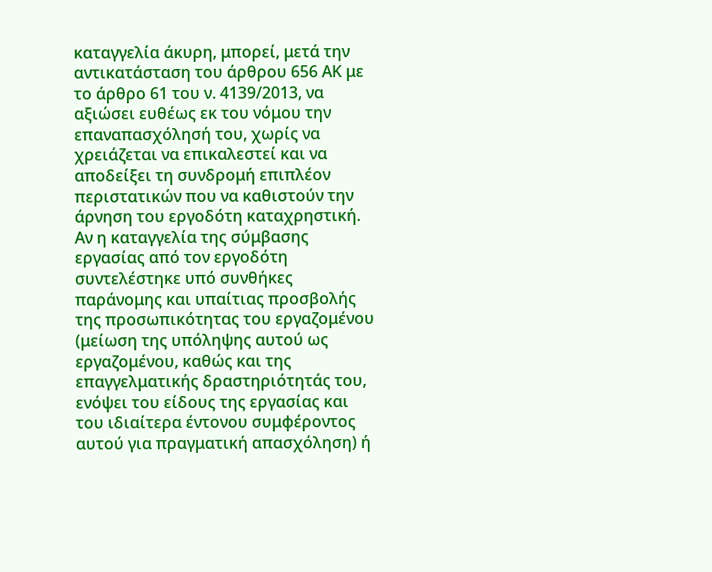καταγγελία άκυρη, μπορεί, μετά την αντικατάσταση του άρθρου 656 ΑΚ με το άρθρο 61 του ν. 4139/2013, να αξιώσει ευθέως εκ του νόμου την επαναπασχόλησή του, χωρίς να χρειάζεται να επικαλεστεί και να αποδείξει τη συνδρομή επιπλέον περιστατικών που να καθιστούν την άρνηση του εργοδότη καταχρηστική. Αν η καταγγελία της σύμβασης εργασίας από τον εργοδότη συντελέστηκε υπό συνθήκες παράνομης και υπαίτιας προσβολής της προσωπικότητας του εργαζομένου (μείωση της υπόληψης αυτού ως εργαζομένου, καθώς και της επαγγελματικής δραστηριότητάς του, ενόψει του είδους της εργασίας και του ιδιαίτερα έντονου συμφέροντος αυτού για πραγματική απασχόληση) ή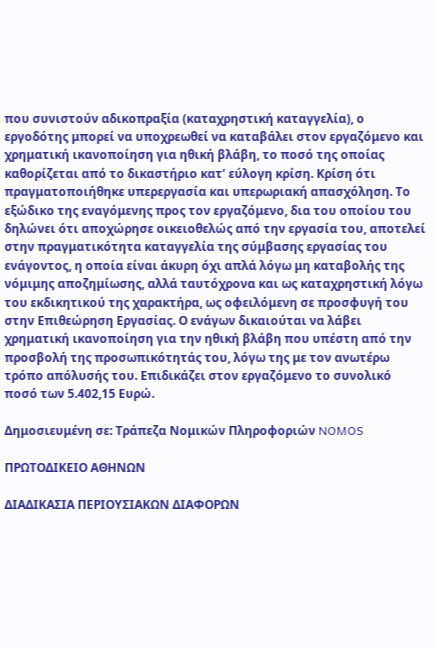που συνιστούν αδικοπραξία (καταχρηστική καταγγελία), ο εργοδότης μπορεί να υποχρεωθεί να καταβάλει στον εργαζόμενο και χρηματική ικανοποίηση για ηθική βλάβη, το ποσό της οποίας καθορίζεται από το δικαστήριο κατ’ εύλογη κρίση. Κρίση ότι πραγματοποιήθηκε υπερεργασία και υπερωριακή απασχόληση. Το εξώδικο της εναγόμενης προς τον εργαζόμενο, δια του οποίου του δηλώνει ότι αποχώρησε οικειοθελώς από την εργασία του, αποτελεί στην πραγματικότητα καταγγελία της σύμβασης εργασίας του ενάγοντος, η οποία είναι άκυρη όχι απλά λόγω μη καταβολής της νόμιμης αποζημίωσης, αλλά ταυτόχρονα και ως καταχρηστική λόγω του εκδικητικού της χαρακτήρα, ως οφειλόμενη σε προσφυγή του στην Επιθεώρηση Εργασίας. Ο ενάγων δικαιούται να λάβει χρηματική ικανοποίηση για την ηθική βλάβη που υπέστη από την προσβολή της προσωπικότητάς του, λόγω της με τον ανωτέρω τρόπο απόλυσής του. Επιδικάζει στον εργαζόμενο το συνολικό ποσό των 5.402,15 Ευρώ.

Δημοσιευμένη σε: Τράπεζα Νομικών Πληροφοριών NOMOS

ΠΡΩΤΟΔΙΚΕΙΟ ΑΘΗΝΩΝ

ΔΙΑΔΙΚΑΣΙΑ ΠΕΡΙΟΥΣΙΑΚΩΝ ΔΙΑΦΟΡΩΝ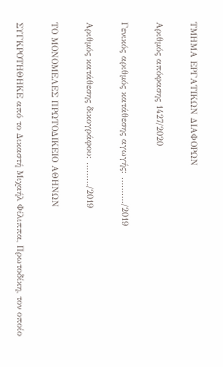ΤΜΗΜΑ ΕΡΓΑΤΙΚΩΝ ΔΙΑΦΟΡΩΝ

Αριθμός απόφασης 1427/2020

Γενικός αριθμός κατάθεσης αγωγής: ………./2019

Αριθμός κατάθεσης δικογράφου: ………/2019

ΤΟ ΜΟΝΟΜΕΛΕΣ ΠΡΩΤΟΔΙΚΕΙΟ ΑΘΗΝΩΝ

ΣΥΓΚΡΟΤΗΘΗΚΕ από το Δικαστή Μιχαήλ Φίλιππα, Πρωτοδίκη, τον οποίο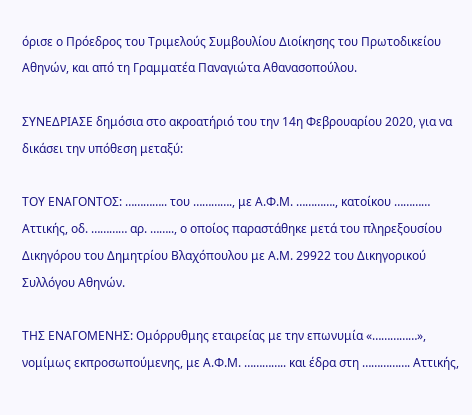όρισε ο Πρόεδρος του Τριμελούς Συμβουλίου Διοίκησης του Πρωτοδικείου Αθηνών, και από τη Γραμματέα Παναγιώτα Αθανασοπούλου.

ΣΥΝΕΔΡΙΑΣΕ δημόσια στο ακροατήριό του την 14η Φεβρουαρίου 2020, για να δικάσει την υπόθεση μεταξύ:

ΤΟΥ ΕΝΑΓΟΝΤΟΣ: ………….. του …………., με Α.Φ.Μ. …………., κατοίκου ………… Αττικής, οδ. ………… αρ. …….., ο οποίος παραστάθηκε μετά του πληρεξουσίου Δικηγόρου του Δημητρίου Βλαχόπουλου με Α.Μ. 29922 του Δικηγορικού Συλλόγου Αθηνών.

ΤΗΣ ΕΝΑΓΟΜΕΝΗΣ: Ομόρρυθμης εταιρείας με την επωνυμία «……………», νομίμως εκπροσωπούμενης, με Α.Φ.Μ. ………….. και έδρα στη ……………. Αττικής,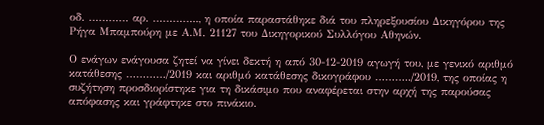οδ. ………… αρ. ………….., η οποία παραστάθηκε διά του πληρεξουσίου Δικηγόρου της Ρήγα Μπαμπούρη με Α.Μ. 21127 του Δικηγορικού Συλλόγου Αθηνών.

Ο ενάγων ενάγουσα ζητεί να γίνει δεκτή η από 30-12-2019 αγωγή του, με γενικό αριθμό κατάθεσης …………/2019 και αριθμό κατάθεσης δικογράφου ………../2019, της οποίας η συζήτηση προσδιορίστηκε για τη δικάσιμο που αναφέρεται στην αρχή της παρούσας απόφασης και γράφτηκε στο πινάκιο.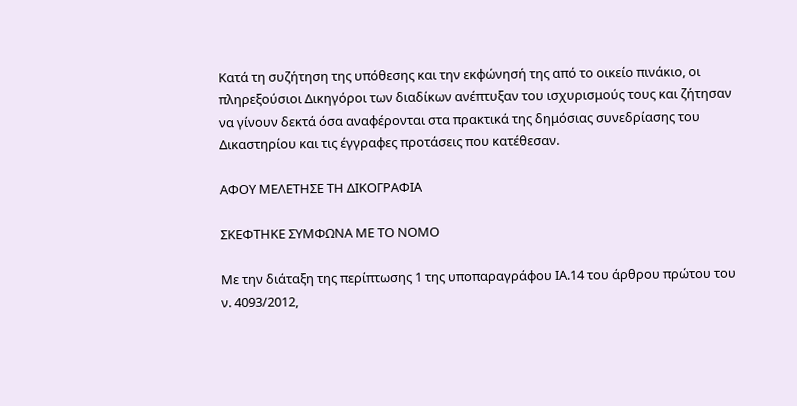Κατά τη συζήτηση της υπόθεσης και την εκφώνησή της από το οικείο πινάκιο, οι πληρεξούσιοι Δικηγόροι των διαδίκων ανέπτυξαν του ισχυρισμούς τους και ζήτησαν να γίνουν δεκτά όσα αναφέρονται στα πρακτικά της δημόσιας συνεδρίασης του Δικαστηρίου και τις έγγραφες προτάσεις που κατέθεσαν.

ΑΦΟΥ ΜΕΛΕΤΗΣΕ ΤΗ ΔΙΚΟΓΡΑΦΙΑ

ΣΚΕΦΤΗΚΕ ΣΥΜΦΩΝΑ ΜΕ ΤΟ ΝΟΜΟ

Με την διάταξη της περίπτωσης 1 της υποπαραγράφου ΙΑ.14 του άρθρου πρώτου του ν. 4093/2012,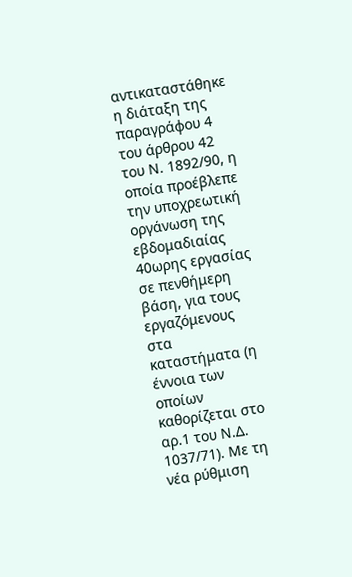αντικαταστάθηκε η διάταξη της παραγράφου 4 του άρθρου 42 του Ν. 1892/90, η οποία προέβλεπε την υποχρεωτική οργάνωση της εβδομαδιαίας 40ωρης εργασίας σε πενθήμερη βάση, για τους εργαζόμενους στα καταστήματα (η έννοια των οποίων καθορίζεται στο αρ.1 του Ν.Δ. 1037/71). Με τη νέα ρύθμιση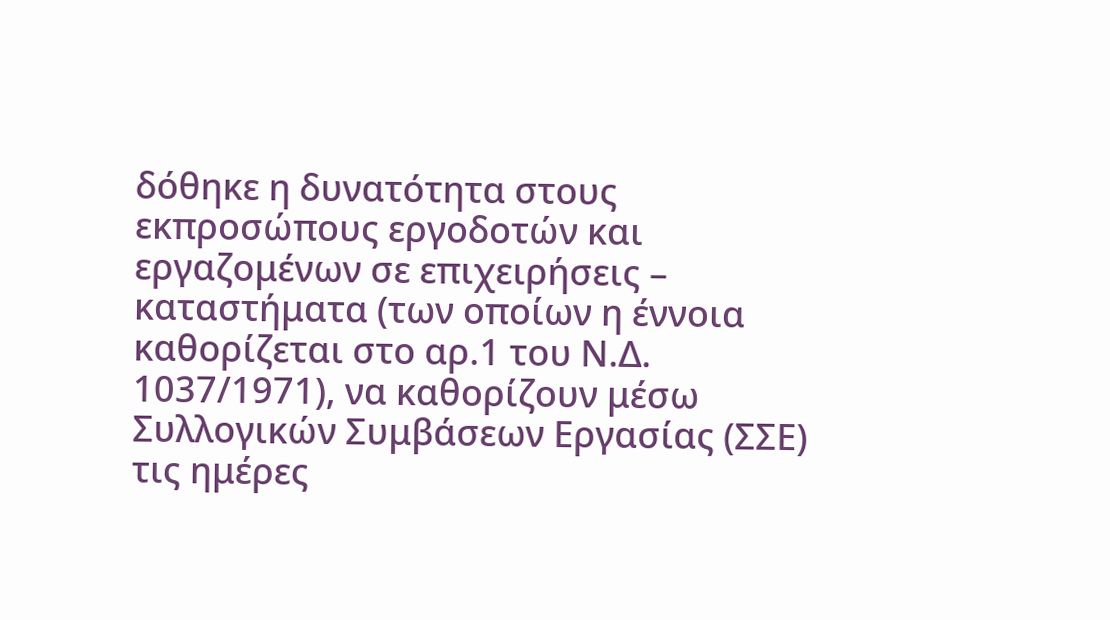δόθηκε η δυνατότητα στους εκπροσώπους εργοδοτών και εργαζομένων σε επιχειρήσεις – καταστήματα (των οποίων η έννοια καθορίζεται στο αρ.1 του Ν.Δ. 1037/1971), να καθορίζουν μέσω Συλλογικών Συμβάσεων Εργασίας (ΣΣΕ) τις ημέρες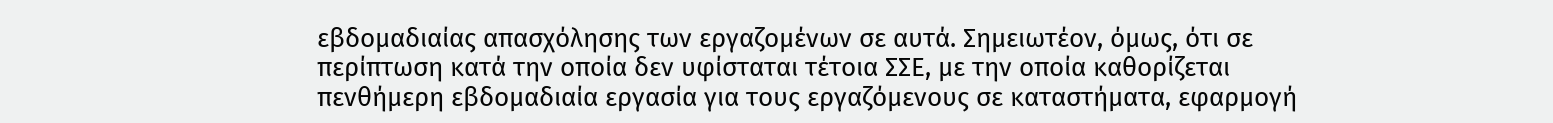εβδομαδιαίας απασχόλησης των εργαζομένων σε αυτά. Σημειωτέον, όμως, ότι σε περίπτωση κατά την οποία δεν υφίσταται τέτοια ΣΣΕ, με την οποία καθορίζεται πενθήμερη εβδομαδιαία εργασία για τους εργαζόμενους σε καταστήματα, εφαρμογή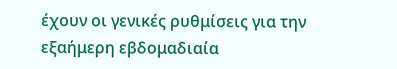έχουν οι γενικές ρυθμίσεις για την εξαήμερη εβδομαδιαία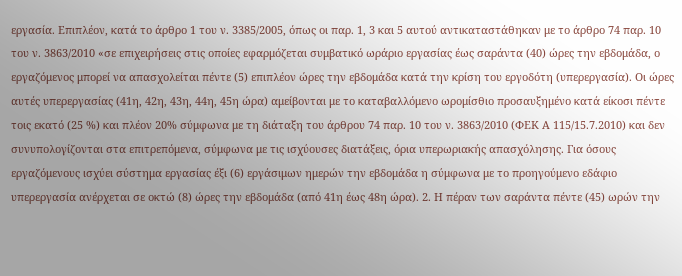εργασία. Επιπλέον, κατά το άρθρο 1 του ν. 3385/2005, όπως οι παρ. 1, 3 και 5 αυτού αντικαταστάθηκαν με το άρθρο 74 παρ. 10 του ν. 3863/2010 «σε επιχειρήσεις στις οποίες εφαρμόζεται συμβατικό ωράριο εργασίας έως σαράντα (40) ώρες την εβδομάδα, ο εργαζόμενος μπορεί να απασχολείται πέντε (5) επιπλέον ώρες την εβδομάδα κατά την κρίση του εργοδότη (υπερεργασία). Οι ώρες αυτές υπερεργασίας (41η, 42η, 43η, 44η, 45η ώρα) αμείβονται με το καταβαλλόμενο ωρομίσθιο προσαυξημένο κατά είκοσι πέντε τοις εκατό (25 %) και πλέον 20% σύμφωνα με τη διάταξη του άρθρου 74 παρ. 10 του ν. 3863/2010 (ΦΕΚ Α 115/15.7.2010) και δεν συνυπολογίζονται στα επιτρεπόμενα, σύμφωνα με τις ισχύoυσες διατάξεις, όρια υπερωριακής απασχόλησης. Για όσους εργαζόμενους ισχύει σύστημα εργασίας έξι (6) εργάσιμων ημερών την εβδομάδα η σύμφωνα με το προηγούμενο εδάφιο υπερεργασία ανέρχεται σε οκτώ (8) ώρες την εβδομάδα (από 41η έως 48η ώρα). 2. Η πέραν των σαράντα πέντε (45) ωρών την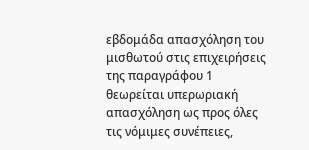εβδομάδα απασχόληση του μισθωτού στις επιχειρήσεις της παραγράφου 1 θεωρείται υπερωριακή απασχόληση ως προς όλες τις νόμιμες συνέπειες,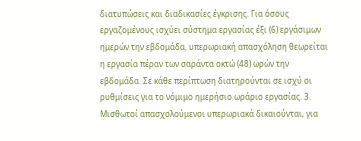διατυπώσεις και διαδικασίες έγκρισης. Για όσους εργαζομένους ισχύει σύστημα εργασίας έξι (6) εργάσιμων ημερών την εβδομάδα, υπερωριακή απασχόληση θεωρείται η εργασία πέραν των σαράντα οκτώ (48) ωρών την εβδομάδα. Σε κάθε περίπτωση διατηρούνται σε ισχύ οι ρυθμίσεις για το νόμιμο ημερήσιο ωράριο εργασίας. 3. Μισθωτοί απασχολούμενοι υπερωριακά δικαιούνται, για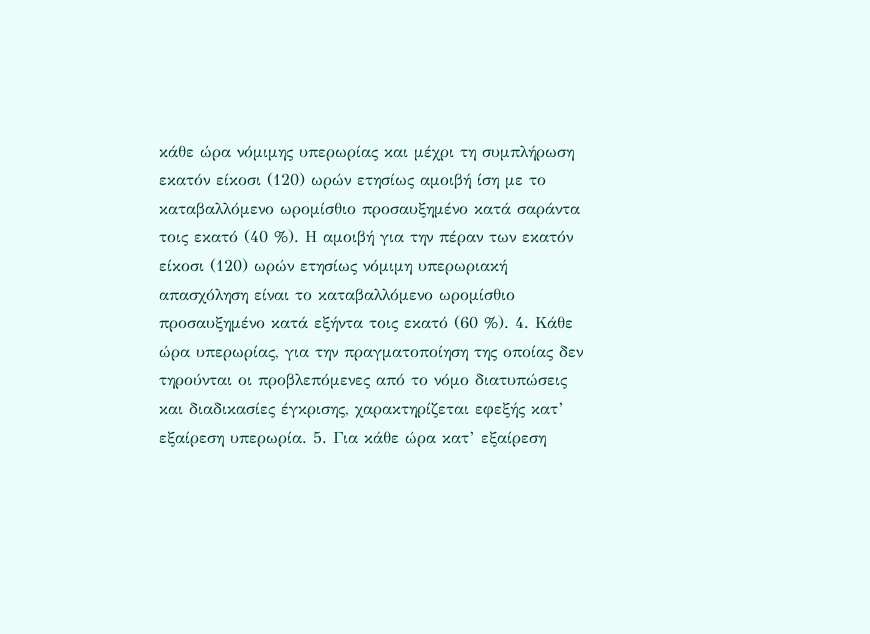κάθε ώρα νόμιμης υπερωρίας και μέχρι τη συμπλήρωση εκατόν είκοσι (120) ωρών ετησίως αμοιβή ίση με το καταβαλλόμενο ωρομίσθιο προσαυξημένο κατά σαράντα τοις εκατό (40 %). Η αμοιβή για την πέραν των εκατόν είκοσι (120) ωρών ετησίως νόμιμη υπερωριακή απασχόληση είναι το καταβαλλόμενο ωρομίσθιο προσαυξημένο κατά εξήντα τοις εκατό (60 %). 4. Κάθε ώρα υπερωρίας, για την πραγματοποίηση της οποίας δεν τηρούνται οι προβλεπόμενες από το νόμο διατυπώσεις και διαδικασίες έγκρισης, χαρακτηρίζεται εφεξής κατ’ εξαίρεση υπερωρία. 5. Για κάθε ώρα κατ’ εξαίρεση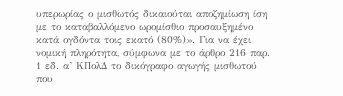υπερωρίας ο μισθωτός δικαιούται αποζημίωση ίση με το καταβαλλόμενο ωρομίσθιο προσαυξημένο κατά ογδόντα τοις εκατό (80%)». Για να έχει νομική πληρότητα, σύμφωνα με το άρθρο 216 παρ. 1 εδ. α’ ΚΠολΔ το δικόγραφο αγωγής μισθωτού που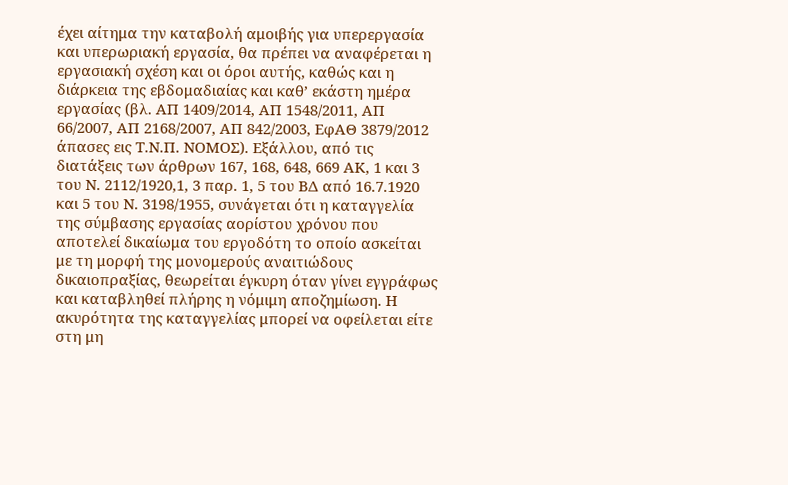έχει αίτημα την καταβολή αμοιβής για υπερεργασία και υπερωριακή εργασία, θα πρέπει να αναφέρεται η εργασιακή σχέση και οι όροι αυτής, καθώς και η διάρκεια της εβδομαδιαίας και καθ’ εκάστη ημέρα εργασίας (βλ. ΑΠ 1409/2014, ΑΠ 1548/2011, ΑΠ 66/2007, ΑΠ 2168/2007, ΑΠ 842/2003, ΕφΑΘ 3879/2012 άπασες εις Τ.Ν.Π. ΝΟΜΟΣ). Εξάλλου, από τις διατάξεις των άρθρων 167, 168, 648, 669 ΑΚ, 1 και 3 του Ν. 2112/1920,1, 3 παρ. 1, 5 του ΒΔ από 16.7.1920 και 5 του Ν. 3198/1955, συνάγεται ότι η καταγγελία της σύμβασης εργασίας αορίστου χρόνου που αποτελεί δικαίωμα του εργοδότη το οποίο ασκείται με τη μορφή της μονομερούς αναιτιώδους δικαιοπραξίας, θεωρείται έγκυρη όταν γίνει εγγράφως και καταβληθεί πλήρης η νόμιμη αποζημίωση. Η ακυρότητα της καταγγελίας μπορεί να οφείλεται είτε στη μη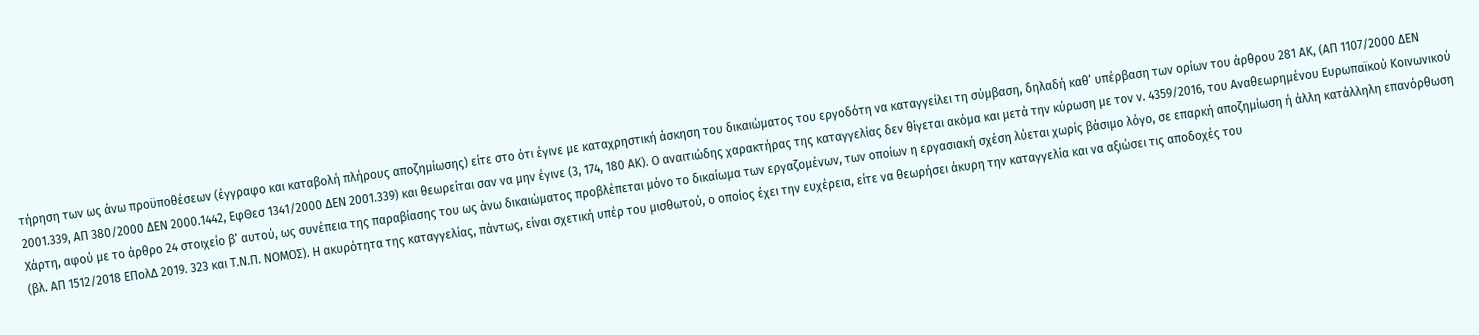τήρηση των ως άνω προϋποθέσεων (έγγραφο και καταβολή πλήρους αποζημίωσης) είτε στο ότι έγινε με καταχρηστική άσκηση του δικαιώματος του εργοδότη να καταγγείλει τη σύμβαση, δηλαδή καθ’ υπέρβαση των ορίων του άρθρου 281 ΑΚ, (ΑΠ 1107/2000 ΔΕΝ 2001.339, ΑΠ 380/2000 ΔΕΝ 2000.1442, ΕφΘεσ 1341/2000 ΔΕΝ 2001.339) και θεωρείται σαν να μην έγινε (3, 174, 180 ΑΚ). Ο αναιτιώδης χαρακτήρας της καταγγελίας δεν θίγεται ακόμα και μετά την κύρωση με τον ν. 4359/2016, του Αναθεωρημένου Ευρωπαϊκού Κοινωνικού Χάρτη, αφού με το άρθρο 24 στοιχείο β’ αυτού, ως συνέπεια της παραβίασης του ως άνω δικαιώματος προβλέπεται μόνο το δικαίωμα των εργαζομένων, των οποίων η εργασιακή σχέση λύεται χωρίς βάσιμο λόγο, σε επαρκή αποζημίωση ή άλλη κατάλληλη επανόρθωση (βλ. ΑΠ 1512/2018 ΕΠολΔ 2019. 323 και Τ.Ν.Π. ΝΟΜΟΣ). Η ακυρότητα της καταγγελίας, πάντως, είναι σχετική υπέρ του μισθωτού, ο οποίος έχει την ευχέρεια, είτε να θεωρήσει άκυρη την καταγγελία και να αξιώσει τις αποδοχές του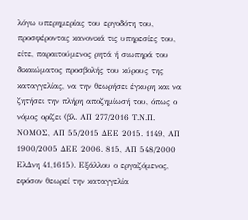λόγω υπερημερίας του εργοδότη του, προσφέροντας κανονικά τις υπηρεσίες του, είτε, παραιτούμενος ρητά ή σιωπηρά του δικαιώματος προσβολής του κύρους της καταγγελίας, να την θεωρήσει έγκυρη και να ζητήσει την πλήρη αποζημίωσή του, όπως ο νόμος ορίζει (βλ. ΑΠ 277/2016 Τ.Ν.Π. ΝΟΜΟΣ, ΑΠ 55/2015 ΔΕΕ 2015. 1149, ΑΠ 1900/2005 ΔΕΕ 2006. 815, ΑΠ 548/2000 ΕλΔνη 41,1615). Εξάλλου ο εργαζόμενος, εφόσον θεωρεί την καταγγελία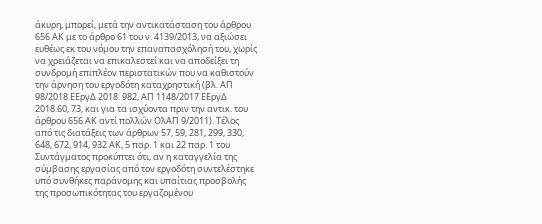άκυρη, μπορεί, μετά την αντικατάσταση του άρθρου 656 ΑΚ με το άρθρο 61 του ν. 4139/2013, να αξιώσει ευθέως εκ του νόμου την επαναπασχόλησή του, χωρίς να χρειάζεται να επικαλεστεί και να αποδείξει τη συνδρομή επιπλέον περιστατικών που να καθιστούν την άρνηση του εργοδότη καταχρηστική (βλ. ΑΠ 98/2018 ΕΕργΔ 2018. 982, ΑΠ 1148/2017 ΕΕργΔ 2018.60, 73, και για τα ισχύοντα πριν την αντικ. του άρθρου 656 ΑΚ αντί πολλών ΟλΑΠ 9/2011). Τέλος από τις διατάξεις των άρθρων 57, 59, 281, 299, 330, 648, 672, 914, 932 ΑΚ, 5 παρ. 1 και 22 παρ. 1 του Συντάγματος προκύπτει ότι, αν η καταγγελία της σύμβασης εργασίας από τον εργοδότη συντελέστηκε υπό συνθήκες παράνομης και υπαίτιας προσβολής της προσωπικότητας του εργαζομένου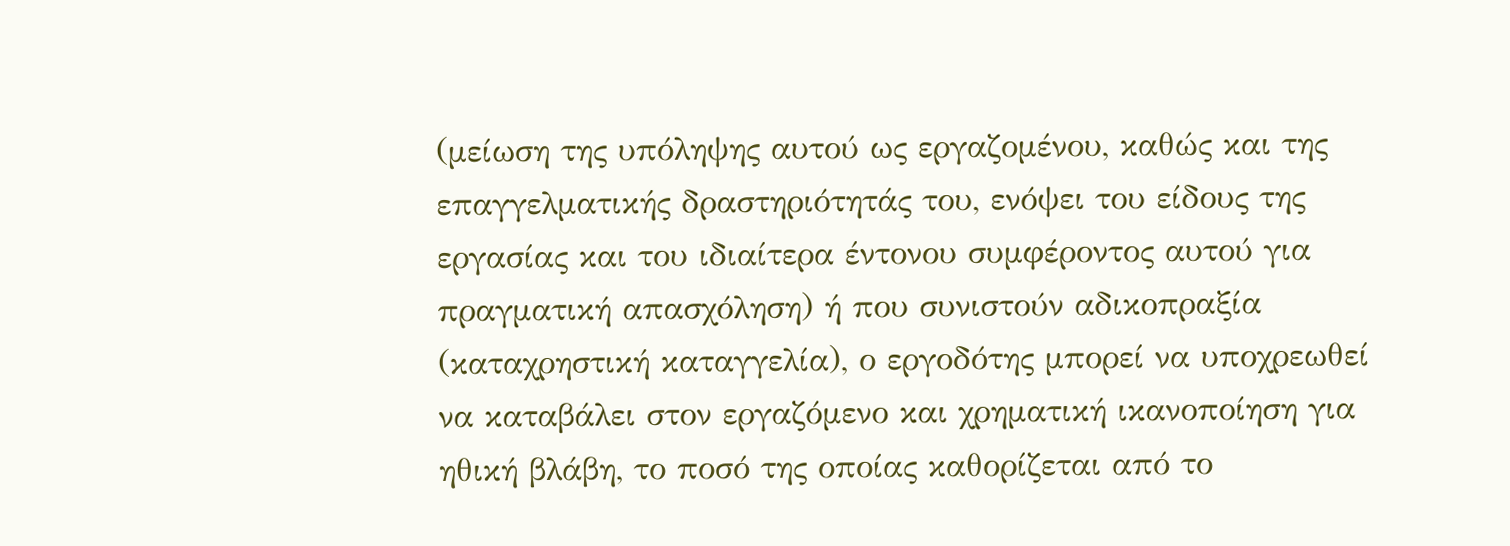(μείωση της υπόληψης αυτού ως εργαζομένου, καθώς και της επαγγελματικής δραστηριότητάς του, ενόψει του είδους της εργασίας και του ιδιαίτερα έντονου συμφέροντος αυτού για πραγματική απασχόληση) ή που συνιστούν αδικοπραξία (καταχρηστική καταγγελία), ο εργοδότης μπορεί να υποχρεωθεί να καταβάλει στον εργαζόμενο και χρηματική ικανοποίηση για ηθική βλάβη, το ποσό της οποίας καθορίζεται από το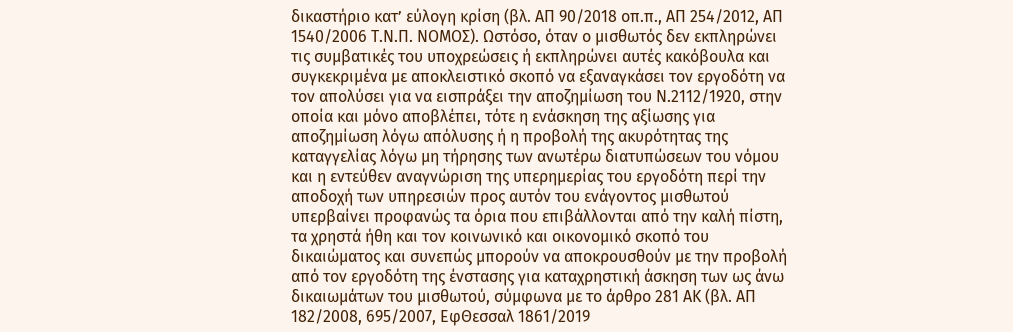δικαστήριο κατ’ εύλογη κρίση (βλ. ΑΠ 90/2018 οπ.π., ΑΠ 254/2012, ΑΠ 1540/2006 Τ.Ν.Π. ΝΟΜΟΣ). Ωστόσο, όταν ο μισθωτός δεν εκπληρώνει τις συμβατικές του υποχρεώσεις ή εκπληρώνει αυτές κακόβουλα και συγκεκριμένα με αποκλειστικό σκοπό να εξαναγκάσει τον εργοδότη να τον απολύσει για να εισπράξει την αποζημίωση του Ν.2112/1920, στην οποία και μόνο αποβλέπει, τότε η ενάσκηση της αξίωσης για αποζημίωση λόγω απόλυσης ή η προβολή της ακυρότητας της καταγγελίας λόγω μη τήρησης των ανωτέρω διατυπώσεων του νόμου και η εντεύθεν αναγνώριση της υπερημερίας του εργοδότη περί την αποδοχή των υπηρεσιών προς αυτόν του ενάγοντος μισθωτού υπερβαίνει προφανώς τα όρια που επιβάλλονται από την καλή πίστη, τα χρηστά ήθη και τον κοινωνικό και οικονομικό σκοπό του δικαιώματος και συνεπώς μπορούν να αποκρουσθούν με την προβολή από τον εργοδότη της ένστασης για καταχρηστική άσκηση των ως άνω δικαιωμάτων του μισθωτού, σύμφωνα με το άρθρο 281 ΑΚ (βλ. ΑΠ 182/2008, 695/2007, ΕφΘεσσαλ 1861/2019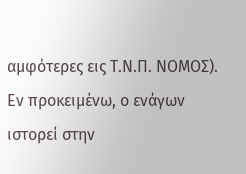αμφότερες εις Τ.Ν.Π. ΝΟΜΟΣ). Εν προκειμένω, ο ενάγων ιστορεί στην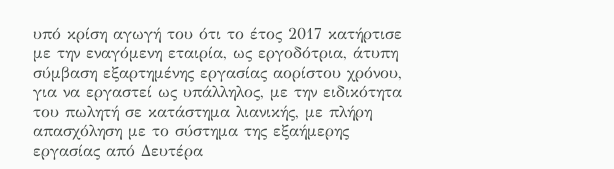υπό κρίση αγωγή του ότι το έτος 2017 κατήρτισε με την εναγόμενη εταιρία, ως εργοδότρια, άτυπη σύμβαση εξαρτημένης εργασίας αορίστου χρόνου, για να εργαστεί ως υπάλληλος, με την ειδικότητα του πωλητή σε κατάστημα λιανικής, με πλήρη απασχόληση με το σύστημα της εξαήμερης εργασίας από Δευτέρα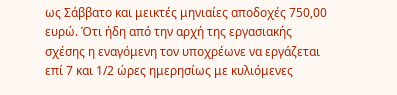ως Σάββατο και μεικτές μηνιαίες αποδοχές 750,00 ευρώ. Ότι ήδη από την αρχή της εργασιακής σχέσης η εναγόμενη τον υποχρέωνε να εργάζεται επί 7 και 1/2 ώρες ημερησίως με κυλιόμενες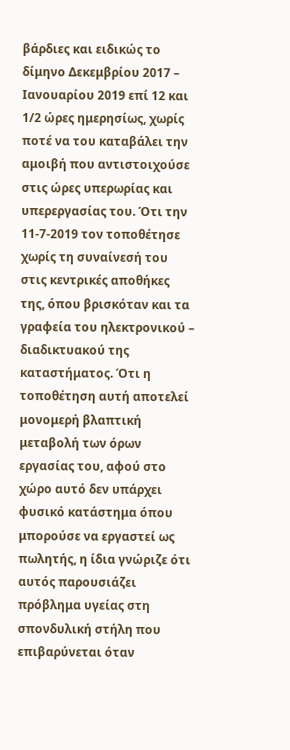βάρδιες και ειδικώς το δίμηνο Δεκεμβρίου 2017 – Ιανουαρίου 2019 επί 12 και 1/2 ώρες ημερησίως, χωρίς ποτέ να του καταβάλει την αμοιβή που αντιστοιχούσε στις ώρες υπερωρίας και υπερεργασίας του. Ότι την 11-7-2019 τον τοποθέτησε χωρίς τη συναίνεσή του στις κεντρικές αποθήκες της, όπου βρισκόταν και τα γραφεία του ηλεκτρονικού – διαδικτυακού της καταστήματος. Ότι η τοποθέτηση αυτή αποτελεί μονομερή βλαπτική μεταβολή των όρων εργασίας του, αφού στο χώρο αυτό δεν υπάρχει φυσικό κατάστημα όπου μπορούσε να εργαστεί ως πωλητής, η ίδια γνώριζε ότι αυτός παρουσιάζει πρόβλημα υγείας στη σπονδυλική στήλη που επιβαρύνεται όταν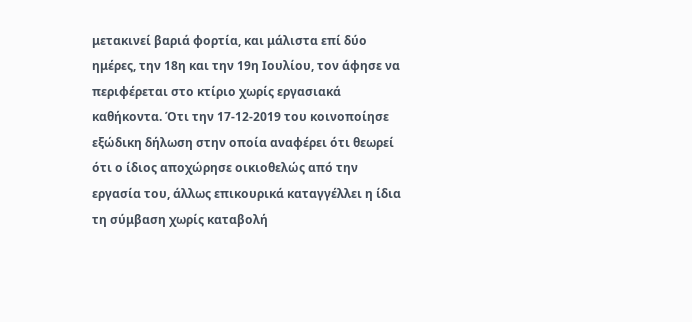μετακινεί βαριά φορτία, και μάλιστα επί δύο ημέρες, την 18η και την 19η Ιουλίου, τον άφησε να περιφέρεται στο κτίριο χωρίς εργασιακά καθήκοντα. Ότι την 17-12-2019 του κοινοποίησε εξώδικη δήλωση στην οποία αναφέρει ότι θεωρεί ότι ο ίδιος αποχώρησε οικιοθελώς από την εργασία του, άλλως επικουρικά καταγγέλλει η ίδια τη σύμβαση χωρίς καταβολή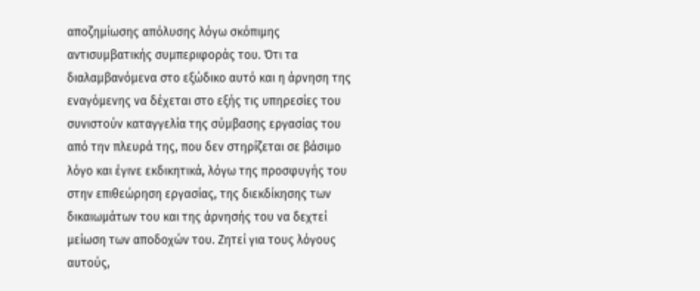αποζημίωσης απόλυσης λόγω σκόπιμης αντισυμβατικής συμπεριφοράς του. Ότι τα διαλαμβανόμενα στο εξώδικο αυτό και η άρνηση της εναγόμενης να δέχεται στο εξής τις υπηρεσίες του συνιστούν καταγγελία της σύμβασης εργασίας του από την πλευρά της, που δεν στηρίζεται σε βάσιμο λόγο και έγινε εκδικητικά, λόγω της προσφυγής του στην επιθεώρηση εργασίας, της διεκδίκησης των δικαιωμάτων του και της άρνησής του να δεχτεί μείωση των αποδοχών του. Ζητεί για τους λόγους αυτούς,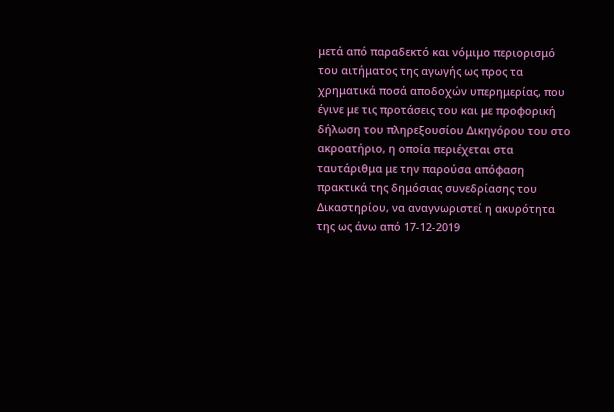μετά από παραδεκτό και νόμιμο περιορισμό του αιτήματος της αγωγής ως προς τα χρηματικά ποσά αποδοχών υπερημερίας, που έγινε με τις προτάσεις του και με προφορική δήλωση του πληρεξουσίου Δικηγόρου του στο ακροατήριο, η οποία περιέχεται στα ταυτάριθμα με την παρούσα απόφαση πρακτικά της δημόσιας συνεδρίασης του Δικαστηρίου, να αναγνωριστεί η ακυρότητα της ως άνω από 17-12-2019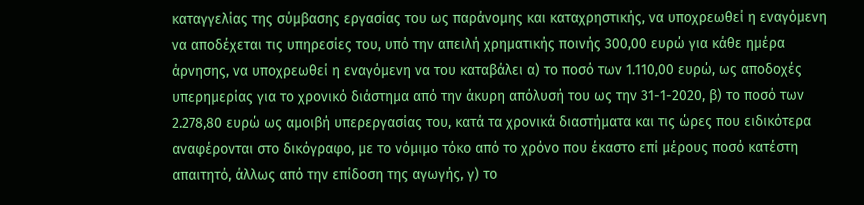καταγγελίας της σύμβασης εργασίας του ως παράνομης και καταχρηστικής, να υποχρεωθεί η εναγόμενη να αποδέχεται τις υπηρεσίες του, υπό την απειλή χρηματικής ποινής 300,00 ευρώ για κάθε ημέρα άρνησης, να υποχρεωθεί η εναγόμενη να του καταβάλει α) το ποσό των 1.110,00 ευρώ, ως αποδοχές υπερημερίας για το χρονικό διάστημα από την άκυρη απόλυσή του ως την 31-1-2020, β) το ποσό των 2.278,80 ευρώ ως αμοιβή υπερεργασίας του, κατά τα χρονικά διαστήματα και τις ώρες που ειδικότερα αναφέρονται στο δικόγραφο, με το νόμιμο τόκο από το χρόνο που έκαστο επί μέρους ποσό κατέστη απαιτητό, άλλως από την επίδοση της αγωγής, γ) το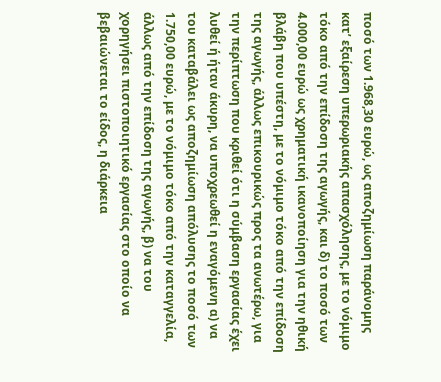ποσό των 1.968,30 ευρώ, ως αποζημίωση παράνομης κατ’ εξαίρεση υπερωριακής απασχόλησης, με το νόμιμο τόκο από την επίδοση της αγωγής, και δ) το ποσό των 4.000,00 ευρώ ως χρηματική ικανοποίηση για την ηθική βλάβη που υπέστη, με το νόμιμο τόκο από την επίδοση της αγωγής, άλλως επικουρικώς προς τα ανωτέρω, για την περίπτωση που κριθεί ότι η σύμβαση εργασίας έχει λυθεί ή ήταν άκυρη, να υποχρεωθεί η εναγόμενη α) να του καταβάλει ως αποζημίωση απόλυσης το ποσό των 1.750,00 ευρώ, με το νόμιμο τόκο από την καταγγελία, άλλως από την επίδοση της αγωγής, β) να του χορηγήσει πιστοποιητικό εργασίας στο οποίο να βεβαιώνεται το είδος, η διάρκεια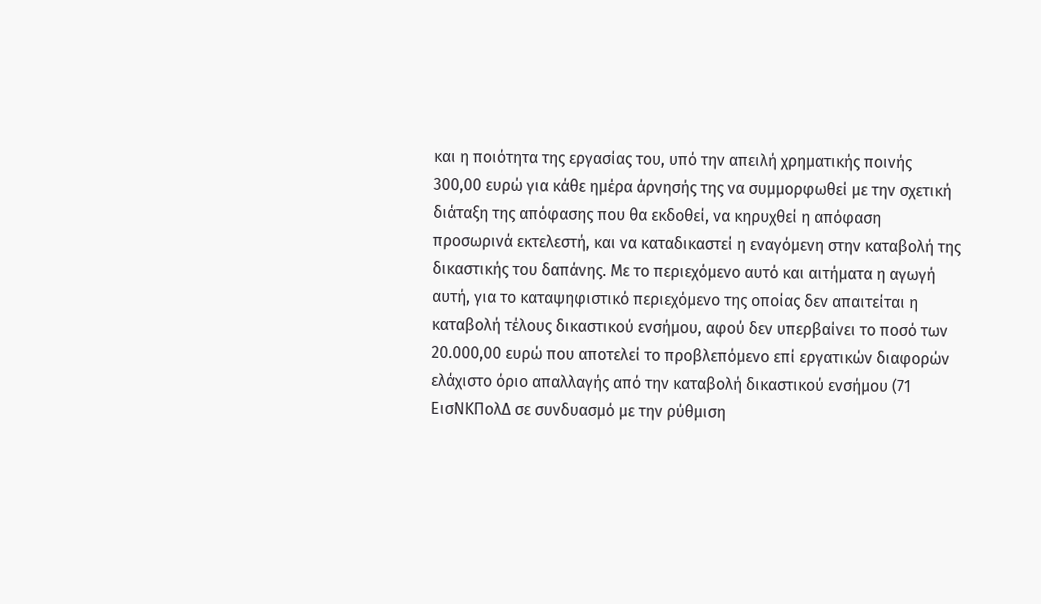και η ποιότητα της εργασίας του, υπό την απειλή χρηματικής ποινής 300,00 ευρώ για κάθε ημέρα άρνησής της να συμμορφωθεί με την σχετική διάταξη της απόφασης που θα εκδοθεί, να κηρυχθεί η απόφαση προσωρινά εκτελεστή, και να καταδικαστεί η εναγόμενη στην καταβολή της δικαστικής του δαπάνης. Με το περιεχόμενο αυτό και αιτήματα η αγωγή αυτή, για το καταψηφιστικό περιεχόμενο της οποίας δεν απαιτείται η καταβολή τέλους δικαστικού ενσήμου, αφού δεν υπερβαίνει το ποσό των 20.000,00 ευρώ που αποτελεί το προβλεπόμενο επί εργατικών διαφορών ελάχιστο όριο απαλλαγής από την καταβολή δικαστικού ενσήμου (71 ΕισΝΚΠολΔ σε συνδυασμό με την ρύθμιση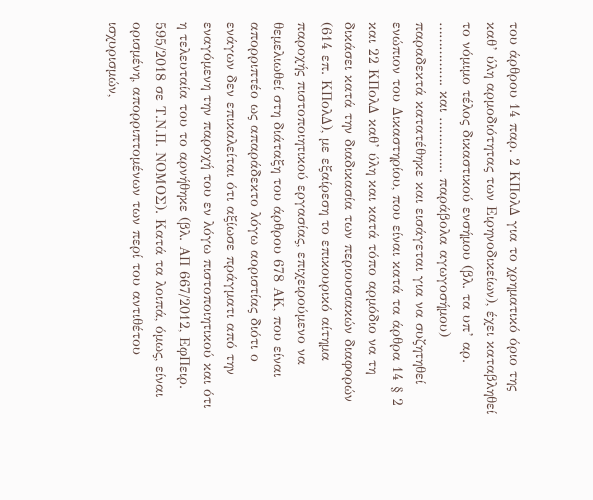του άρθρου 14 παρ. 2 ΚΠολΔ για το χρηματικό όριο της καθ’ ύλη αρμοδιότητας των Ειρηνοδικείων), έχει καταβληθεί το νόμιμο τέλος δικαστικού ενσήμου (βλ. τα υπ’ αρ. ……………. και ………….. παράβολα αγωγοσήμου) παραδεκτά κατατέθηκε και εισάγεται για να συζητηθεί ενώπιον του Δικαστηρίου, που είναι κατά τα άρθρα 14 § 2 και 22 ΚΠολΔ καθ’ ύλη και κατά τόπο αρμόδιο να τη δικάσει κατά την διαδικασία των περιουσιακών διαφορών (614 επ. ΚΠολΔ), με εξαίρεση το επικουρικό αίτημα παροχής πιστοποιητικού εργασίας, επιχειρούμενο να θεμελιωθεί στη διάταξη του άρθρου 678 ΑΚ, που είναι απορριπτέο ως απαράδεκτο λόγω αοριστίας διότι ο ενάγων δεν επικαλείται ότι αξίωσε πράγματι από την εναγόμενη την παροχή του εν λόγω πιστοποιητικού και ότι η τελευταία του το αρνήθηκε (βλ. ΑΠ 667/2012, ΕφΠειρ. 595/2018 σε Τ.Ν.Π. ΝΟΜΟΣ). Κατά τα λοιπά, όμως, είναι ορισμένη, απορριπτομένων των περί του αντιθέτου ισχυρισμών,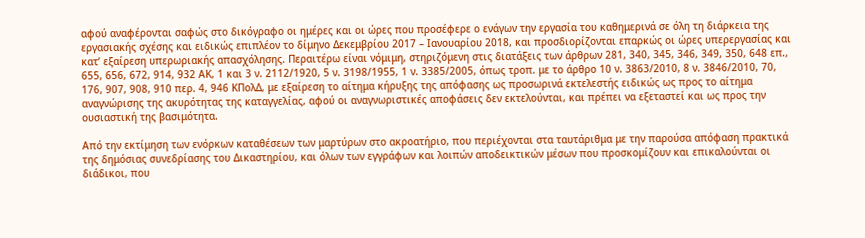αφού αναφέρονται σαφώς στο δικόγραφο οι ημέρες και οι ώρες που προσέφερε ο ενάγων την εργασία του καθημερινά σε όλη τη διάρκεια της εργασιακής σχέσης και ειδικώς επιπλέον το δίμηνο Δεκεμβρίου 2017 – Ιανουαρίου 2018, και προσδιορίζονται επαρκώς οι ώρες υπερεργασίας και κατ’ εξαίρεση υπερωριακής απασχόλησης. Περαιτέρω είναι νόμιμη, στηριζόμενη στις διατάξεις των άρθρων 281, 340, 345, 346, 349, 350, 648 επ., 655, 656, 672, 914, 932 ΑΚ, 1 και 3 ν. 2112/1920, 5 ν. 3198/1955, 1 ν. 3385/2005, όπως τροπ. με το άρθρο 10 ν. 3863/2010, 8 ν. 3846/2010, 70, 176, 907, 908, 910 περ. 4, 946 ΚΠολΔ, με εξαίρεση το αίτημα κήρυξης της απόφασης ως προσωρινά εκτελεστής ειδικώς ως προς το αίτημα αναγνώρισης της ακυρότητας της καταγγελίας, αφού οι αναγνωριστικές αποφάσεις δεν εκτελούνται, και πρέπει να εξεταστεί και ως προς την ουσιαστική της βασιμότητα.

Από την εκτίμηση των ενόρκων καταθέσεων των μαρτύρων στο ακροατήριο, που περιέχονται στα ταυτάριθμα με την παρούσα απόφαση πρακτικά της δημόσιας συνεδρίασης του Δικαστηρίου, και όλων των εγγράφων και λοιπών αποδεικτικών μέσων που προσκομίζουν και επικαλούνται οι διάδικοι, που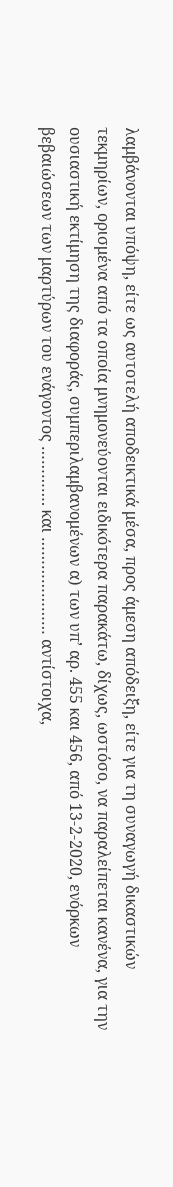λαμβάνονται υπόψη, είτε ως αυτοτελή αποδεικτικά μέσα, προς άμεση απόδειξη, είτε για τη συναγωγή δικαστικών τεκμηρίων, ορισμένα από τα οποία μνημονεύονται ειδικότερα παρακάτω, δίχως, ωστόσο, να παραλείπεται κανένα, για την ουσιαστική εκτίμηση της διαφοράς, συμπεριλαμβανομένων α) των υπ’ αρ. 455 και 456, από 13-2-2020, ενόρκων βεβαιώσεων των μαρτύρων του ενάγοντος …………. και ………………… αντίστοιχα,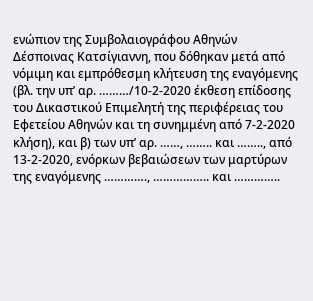ενώπιον της Συμβολαιογράφου Αθηνών Δέσποινας Κατσίγιαννη, που δόθηκαν μετά από νόμιμη και εμπρόθεσμη κλήτευση της εναγόμενης (βλ. την υπ’ αρ. ………/10-2-2020 έκθεση επίδοσης του Δικαστικού Επιμελητή της περιφέρειας του Εφετείου Αθηνών και τη συνημμένη από 7-2-2020 κλήση), και β) των υπ’ αρ. ……, …….. και …….., από 13-2-2020, ενόρκων βεβαιώσεων των μαρτύρων της εναγόμενης …………., …………….. και …………..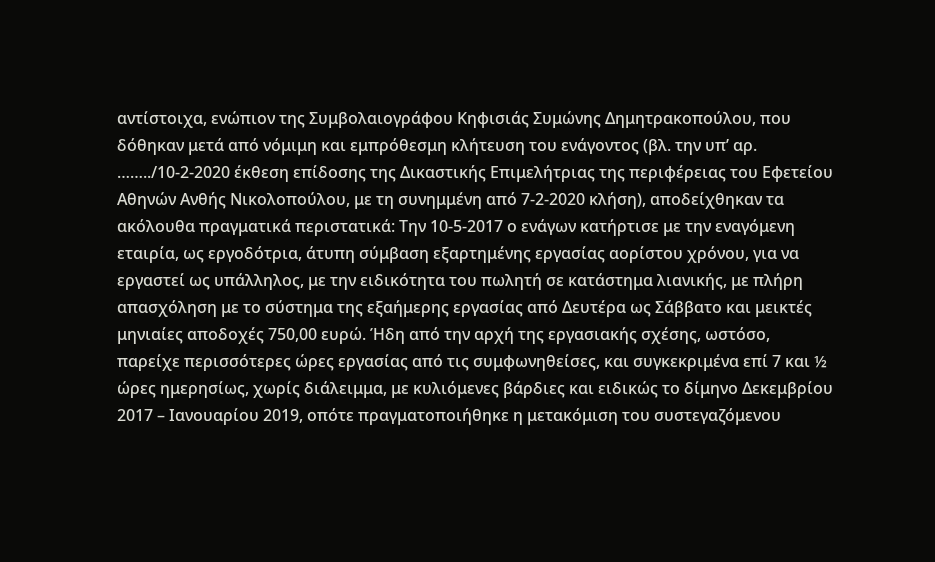αντίστοιχα, ενώπιον της Συμβολαιογράφου Κηφισιάς Συμώνης Δημητρακοπούλου, που δόθηκαν μετά από νόμιμη και εμπρόθεσμη κλήτευση του ενάγοντος (βλ. την υπ’ αρ. ……../10-2-2020 έκθεση επίδοσης της Δικαστικής Επιμελήτριας της περιφέρειας του Εφετείου Αθηνών Ανθής Νικολοπούλου, με τη συνημμένη από 7-2-2020 κλήση), αποδείχθηκαν τα ακόλουθα πραγματικά περιστατικά: Την 10-5-2017 ο ενάγων κατήρτισε με την εναγόμενη εταιρία, ως εργοδότρια, άτυπη σύμβαση εξαρτημένης εργασίας αορίστου χρόνου, για να εργαστεί ως υπάλληλος, με την ειδικότητα του πωλητή σε κατάστημα λιανικής, με πλήρη απασχόληση με το σύστημα της εξαήμερης εργασίας από Δευτέρα ως Σάββατο και μεικτές μηνιαίες αποδοχές 750,00 ευρώ. Ήδη από την αρχή της εργασιακής σχέσης, ωστόσο, παρείχε περισσότερες ώρες εργασίας από τις συμφωνηθείσες, και συγκεκριμένα επί 7 και ½ ώρες ημερησίως, χωρίς διάλειμμα, με κυλιόμενες βάρδιες και ειδικώς το δίμηνο Δεκεμβρίου 2017 – Ιανουαρίου 2019, οπότε πραγματοποιήθηκε η μετακόμιση του συστεγαζόμενου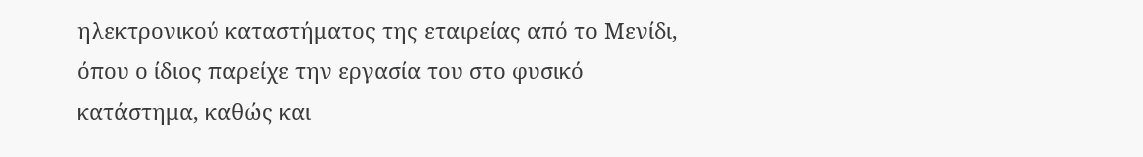ηλεκτρονικού καταστήματος της εταιρείας από το Μενίδι, όπου ο ίδιος παρείχε την εργασία του στο φυσικό κατάστημα, καθώς και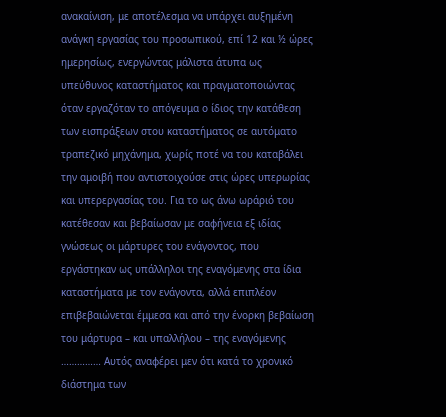ανακαίνιση, με αποτέλεσμα να υπάρχει αυξημένη ανάγκη εργασίας του προσωπικού, επί 12 και ½ ώρες ημερησίως, ενεργώντας μάλιστα άτυπα ως υπεύθυνος καταστήματος και πραγματοποιώντας όταν εργαζόταν το απόγευμα ο ίδιος την κατάθεση των εισπράξεων στου καταστήματος σε αυτόματο τραπεζικό μηχάνημα, χωρίς ποτέ να του καταβάλει την αμοιβή που αντιστοιχούσε στις ώρες υπερωρίας και υπερεργασίας του. Για το ως άνω ωράριό του κατέθεσαν και βεβαίωσαν με σαφήνεια εξ ιδίας γνώσεως οι μάρτυρες του ενάγοντος, που εργάστηκαν ως υπάλληλοι της εναγόμενης στα ίδια καταστήματα με τον ενάγοντα, αλλά επιπλέον επιβεβαιώνεται έμμεσα και από την ένορκη βεβαίωση του μάρτυρα – και υπαλλήλου – της εναγόμενης …………… Αυτός αναφέρει μεν ότι κατά το χρονικό διάστημα των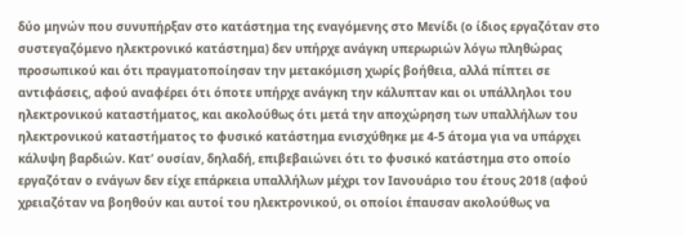δύο μηνών που συνυπήρξαν στο κατάστημα της εναγόμενης στο Μενίδι (ο ίδιος εργαζόταν στο συστεγαζόμενο ηλεκτρονικό κατάστημα) δεν υπήρχε ανάγκη υπερωριών λόγω πληθώρας προσωπικού και ότι πραγματοποίησαν την μετακόμιση χωρίς βοήθεια, αλλά πίπτει σε αντιφάσεις, αφού αναφέρει ότι όποτε υπήρχε ανάγκη την κάλυπταν και οι υπάλληλοι του ηλεκτρονικού καταστήματος, και ακολούθως ότι μετά την αποχώρηση των υπαλλήλων του ηλεκτρονικού καταστήματος το φυσικό κατάστημα ενισχύθηκε με 4-5 άτομα για να υπάρχει κάλυψη βαρδιών. Κατ’ ουσίαν, δηλαδή, επιβεβαιώνει ότι το φυσικό κατάστημα στο οποίο εργαζόταν ο ενάγων δεν είχε επάρκεια υπαλλήλων μέχρι τον Ιανουάριο του έτους 2018 (αφού χρειαζόταν να βοηθούν και αυτοί του ηλεκτρονικού, οι οποίοι έπαυσαν ακολούθως να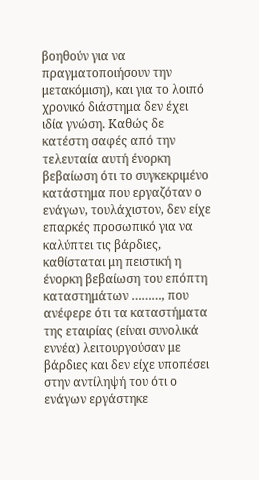βοηθούν για να πραγματοποιήσουν την μετακόμιση), και για το λοιπό χρονικό διάστημα δεν έχει ιδία γνώση. Καθώς δε κατέστη σαφές από την τελευταία αυτή ένορκη βεβαίωση ότι το συγκεκριμένο κατάστημα που εργαζόταν ο ενάγων, τουλάχιστον, δεν είχε επαρκές προσωπικό για να καλύπτει τις βάρδιες, καθίσταται μη πειστική η ένορκη βεβαίωση του επόπτη καταστημάτων ………, που ανέφερε ότι τα καταστήματα της εταιρίας (είναι συνολικά εννέα) λειτουργούσαν με βάρδιες και δεν είχε υποπέσει στην αντίληψή του ότι ο ενάγων εργάστηκε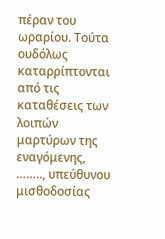πέραν του ωραρίου. Τούτα ουδόλως καταρρίπτονται από τις καταθέσεις των λοιπών μαρτύρων της εναγόμενης, …….., υπεύθυνου μισθοδοσίας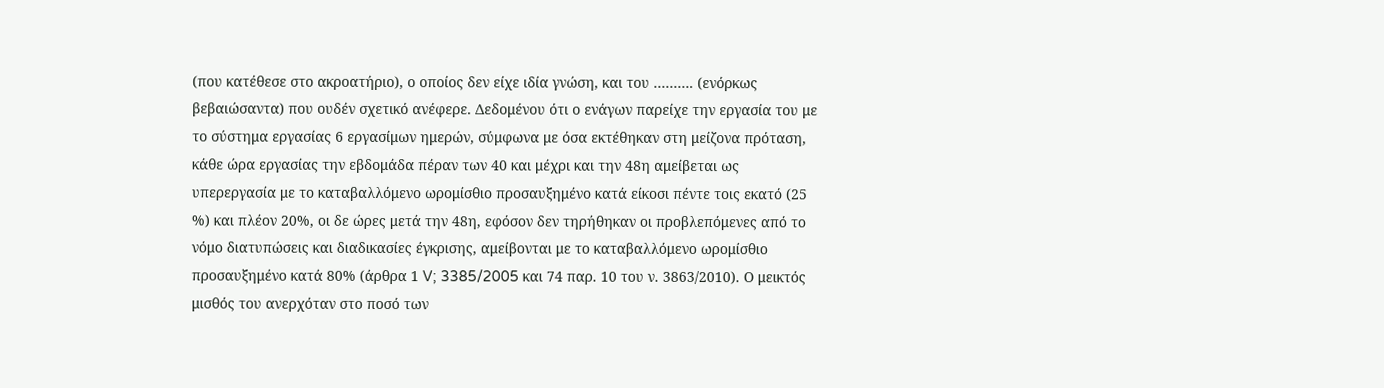(που κατέθεσε στο ακροατήριο), ο οποίος δεν είχε ιδία γνώση, και του ………. (ενόρκως βεβαιώσαντα) που ουδέν σχετικό ανέφερε. Δεδομένου ότι ο ενάγων παρείχε την εργασία του με το σύστημα εργασίας 6 εργασίμων ημερών, σύμφωνα με όσα εκτέθηκαν στη μείζονα πρόταση, κάθε ώρα εργασίας την εβδομάδα πέραν των 40 και μέχρι και την 48η αμείβεται ως υπερεργασία με το καταβαλλόμενο ωρομίσθιο προσαυξημένο κατά είκοσι πέντε τοις εκατό (25 %) και πλέον 20%, οι δε ώρες μετά την 48η, εφόσον δεν τηρήθηκαν οι προβλεπόμενες από το νόμο διατυπώσεις και διαδικασίες έγκρισης, αμείβονται με το καταβαλλόμενο ωρομίσθιο προσαυξημένο κατά 80% (άρθρα 1 V; 3385/2005 και 74 παρ. 10 του ν. 3863/2010). Ο μεικτός μισθός του ανερχόταν στο ποσό των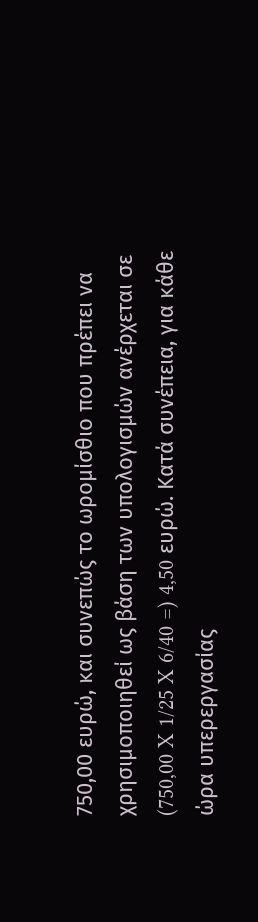750,00 ευρώ, και συνεπώς το ωρομίσθιο που πρέπει να χρησιμοποιηθεί ως βάση των υπολογισμών ανέρχεται σε (750,00 X 1/25 X 6/40 =) 4,50 ευρώ. Κατά συνέπεια, για κάθε ώρα υπερεργασίας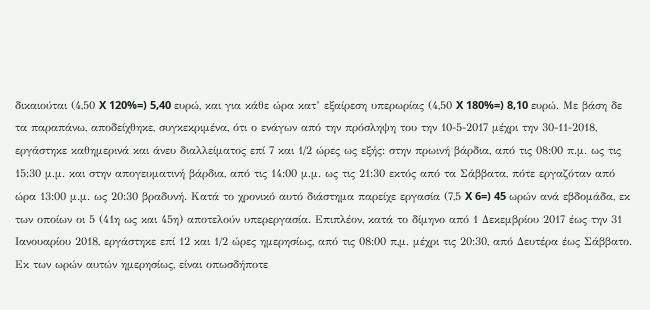δικαιούται (4,50 X 120%=) 5,40 ευρώ, και για κάθε ώρα κατ’ εξαίρεση υπερωρίας (4,50 X 180%=) 8,10 ευρώ. Με βάση δε τα παραπάνω, αποδείχθηκε, συγκεκριμένα, ότι ο ενάγων από την πρόσληψη του την 10-5-2017 μέχρι την 30-11-2018, εργάστηκε καθημερινά και άνευ διαλλείματος επί 7 και 1/2 ώρες ως εξής: στην πρωινή βάρδια, από τις 08:00 π.μ. ως τις 15:30 μ.μ. και στην απογευματινή βάρδια, από τις 14:00 μ.μ. ως τις 21:30 εκτός από τα Σάββατα, πότε εργαζόταν από ώρα 13:00 μ.μ. ως 20:30 βραδυνή. Κατά το χρονικό αυτό διάστημα παρείχε εργασία (7,5 X 6=) 45 ωρών ανά εβδομάδα, εκ των οποίων οι 5 (41η ως και 45η) αποτελούν υπερεργασία. Επιπλέον, κατά το δίμηνο από 1 Δεκεμβρίου 2017 έως την 31 Ιανουαρίου 2018, εργάστηκε επί 12 και 1/2 ώρες ημερησίως, από τις 08:00 π,μ. μέχρι τις 20:30, από Δευτέρα έως Σάββατο. Εκ των ωρών αυτών ημερησίως, είναι οπωσδήποτε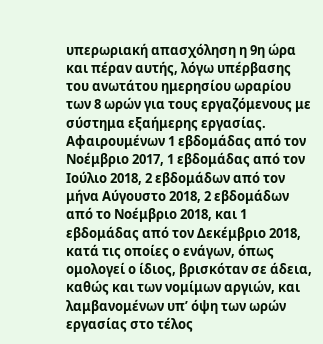υπερωριακή απασχόληση η 9η ώρα και πέραν αυτής, λόγω υπέρβασης του ανωτάτου ημερησίου ωραρίου των 8 ωρών για τους εργαζόμενους με σύστημα εξαήμερης εργασίας. Αφαιρουμένων 1 εβδομάδας από τον Νοέμβριο 2017, 1 εβδομάδας από τον Ιούλιο 2018, 2 εβδομάδων από τον μήνα Αύγουστο 2018, 2 εβδομάδων από το Νοέμβριο 2018, και 1 εβδομάδας από τον Δεκέμβριο 2018, κατά τις οποίες ο ενάγων, όπως ομολογεί ο ίδιος, βρισκόταν σε άδεια, καθώς και των νομίμων αργιών, και λαμβανομένων υπ’ όψη των ωρών εργασίας στο τέλος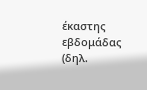έκαστης εβδομάδας (δηλ.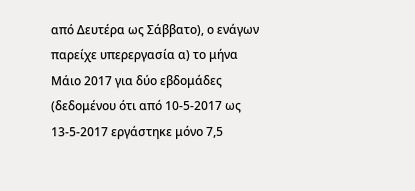από Δευτέρα ως Σάββατο), ο ενάγων παρείχε υπερεργασία α) το μήνα Μάιο 2017 για δύο εβδομάδες (δεδομένου ότι από 10-5-2017 ως 13-5-2017 εργάστηκε μόνο 7,5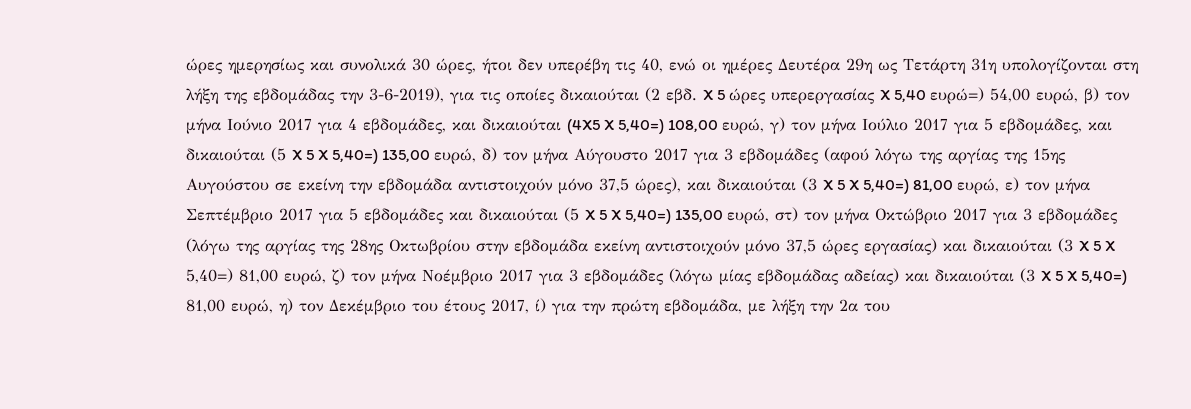ώρες ημερησίως και συνολικά 30 ώρες, ήτοι δεν υπερέβη τις 40, ενώ οι ημέρες Δευτέρα 29η ως Τετάρτη 31η υπολογίζονται στη λήξη της εβδομάδας την 3-6-2019), για τις οποίες δικαιούται (2 εβδ. X 5 ώρες υπερεργασίας X 5,40 ευρώ=) 54,00 ευρώ, β) τον μήνα Ιούνιο 2017 για 4 εβδομάδες, και δικαιούται (4X5 X 5,40=) 108,00 ευρώ, γ) τον μήνα Ιούλιο 2017 για 5 εβδομάδες, και δικαιούται (5 X 5 X 5,40=) 135,00 ευρώ, δ) τον μήνα Αύγουστο 2017 για 3 εβδομάδες (αφού λόγω της αργίας της 15ης Αυγούστου σε εκείνη την εβδομάδα αντιστοιχούν μόνο 37,5 ώρες), και δικαιούται (3 X 5 X 5,40=) 81,00 ευρώ, ε) τον μήνα Σεπτέμβριο 2017 για 5 εβδομάδες και δικαιούται (5 X 5 X 5,40=) 135,00 ευρώ, στ) τον μήνα Οκτώβριο 2017 για 3 εβδομάδες (λόγω της αργίας της 28ης Οκτωβρίου στην εβδομάδα εκείνη αντιστοιχούν μόνο 37,5 ώρες εργασίας) και δικαιούται (3 X 5 X 5,40=) 81,00 ευρώ, ζ) τον μήνα Νοέμβριο 2017 για 3 εβδομάδες (λόγω μίας εβδομάδας αδείας) και δικαιούται (3 X 5 X 5,40=) 81,00 ευρώ, η) τον Δεκέμβριο του έτους 2017, ί) για την πρώτη εβδομάδα, με λήξη την 2α του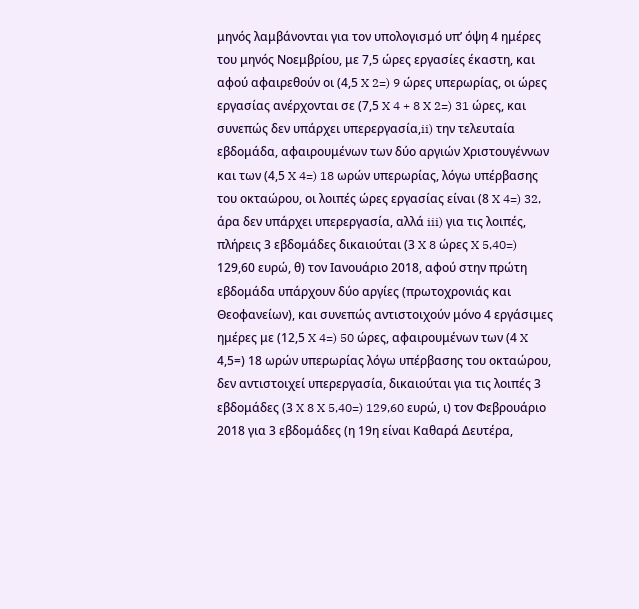μηνός λαμβάνονται για τον υπολογισμό υπ’ όψη 4 ημέρες του μηνός Νοεμβρίου, με 7,5 ώρες εργασίες έκαστη, και αφού αφαιρεθούν οι (4,5 X 2=) 9 ώρες υπερωρίας, οι ώρες εργασίας ανέρχονται σε (7,5 X 4 + 8 X 2=) 31 ώρες, και συνεπώς δεν υπάρχει υπερεργασία,ii) την τελευταία εβδομάδα, αφαιρουμένων των δύο αργιών Χριστουγέννων και των (4,5 X 4=) 18 ωρών υπερωρίας, λόγω υπέρβασης του οκταώρου, οι λοιπές ώρες εργασίας είναι (8 X 4=) 32, άρα δεν υπάρχει υπερεργασία, αλλά iii) για τις λοιπές, πλήρεις 3 εβδομάδες δικαιούται (3 X 8 ώρες X 5,40=) 129,60 ευρώ, θ) τον Ιανουάριο 2018, αφού στην πρώτη εβδομάδα υπάρχουν δύο αργίες (πρωτοχρονιάς και Θεοφανείων), και συνεπώς αντιστοιχούν μόνο 4 εργάσιμες ημέρες με (12,5 X 4=) 50 ώρες, αφαιρουμένων των (4 X 4,5=) 18 ωρών υπερωρίας λόγω υπέρβασης του οκταώρου, δεν αντιστοιχεί υπερεργασία, δικαιούται για τις λοιπές 3 εβδομάδες (3 X 8 X 5,40=) 129,60 ευρώ, ι) τον Φεβρουάριο 2018 για 3 εβδομάδες (η 19η είναι Καθαρά Δευτέρα,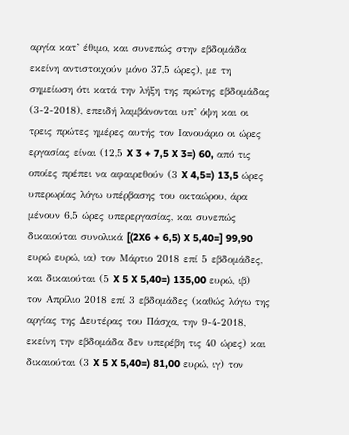αργία κατ’ έθιμο, και συνεπώς στην εβδομάδα εκείνη αντιστοιχούν μόνο 37,5 ώρες), με τη σημείωση ότι κατά την λήξη της πρώτης εβδομάδας (3-2-2018), επειδή λαμβάνονται υπ’ όψη και οι τρεις πρώτες ημέρες αυτής τον Ιανουάριο οι ώρες εργασίας είναι (12,5 X 3 + 7,5 X 3=) 60, από τις οποίες πρέπει να αφαιρεθούν (3 X 4,5=) 13,5 ώρες υπερωρίας λόγω υπέρβασης του οκταώρου, άρα μένουν 6,5 ώρες υπερεργασίας, και συνεπώς δικαιούται συνολικά [(2X6 + 6,5) X 5,40=] 99,90 ευρώ ευρώ, ια) τον Μάρτιο 2018 επί 5 εβδομάδες, και δικαιούται (5 X 5 X 5,40=) 135,00 ευρώ, ιβ) τον Απρίλιο 2018 επί 3 εβδομάδες (καθώς λόγω της αργίας της Δευτέρας του Πάσχα, την 9-4-2018, εκείνη την εβδομάδα δεν υπερέβη τις 40 ώρες) και δικαιούται (3 X 5 X 5,40=) 81,00 ευρώ, ιγ) τον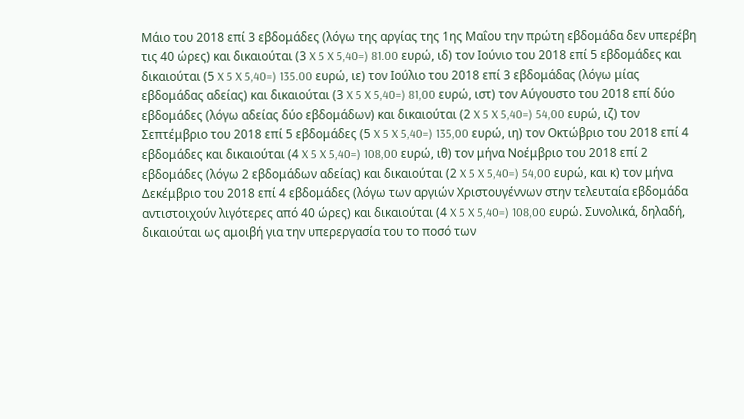Μάιο του 2018 επί 3 εβδομάδες (λόγω της αργίας της 1ης Μαΐου την πρώτη εβδομάδα δεν υπερέβη τις 40 ώρες) και δικαιούται (3 X 5 X 5,40=) 81.00 ευρώ, ιδ) τον Ιούνιο του 2018 επί 5 εβδομάδες και δικαιούται (5 X 5 X 5,40=) 135.00 ευρώ, ιε) τον Ιούλιο του 2018 επί 3 εβδομάδας (λόγω μίας εβδομάδας αδείας) και δικαιούται (3 X 5 X 5,40=) 81,00 ευρώ, ιστ) τον Αύγουστο του 2018 επί δύο εβδομάδες (λόγω αδείας δύο εβδομάδων) και δικαιούται (2 X 5 X 5,40=) 54,00 ευρώ, ιζ) τον Σεπτέμβριο του 2018 επί 5 εβδομάδες (5 X 5 X 5,40=) 135,00 ευρώ, ιη) τον Οκτώβριο του 2018 επί 4 εβδομάδες και δικαιούται (4 X 5 X 5,40=) 108,00 ευρώ, ιθ) τον μήνα Νοέμβριο του 2018 επί 2 εβδομάδες (λόγω 2 εβδομάδων αδείας) και δικαιούται (2 X 5 X 5,40=) 54,00 ευρώ, και κ) τον μήνα Δεκέμβριο του 2018 επί 4 εβδομάδες (λόγω των αργιών Χριστουγέννων στην τελευταία εβδομάδα αντιστοιχούν λιγότερες από 40 ώρες) και δικαιούται (4 X 5 X 5,40=) 108,00 ευρώ. Συνολικά, δηλαδή, δικαιούται ως αμοιβή για την υπερεργασία του το ποσό των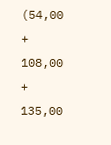(54,00 + 108,00 + 135,00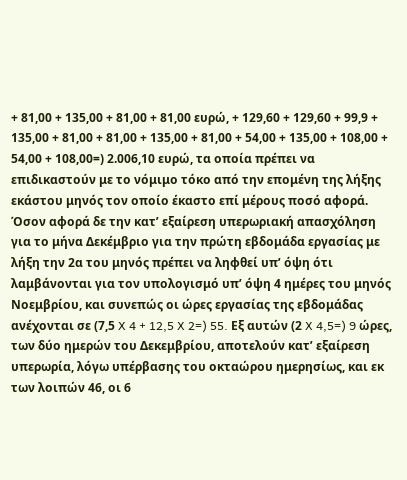+ 81,00 + 135,00 + 81,00 + 81,00 ευρώ, + 129,60 + 129,60 + 99,9 + 135,00 + 81,00 + 81,00 + 135,00 + 81,00 + 54,00 + 135,00 + 108,00 + 54,00 + 108,00=) 2.006,10 ευρώ, τα οποία πρέπει να επιδικαστούν με το νόμιμο τόκο από την επομένη της λήξης εκάστου μηνός τον οποίο έκαστο επί μέρους ποσό αφορά. Όσον αφορά δε την κατ’ εξαίρεση υπερωριακή απασχόληση για το μήνα Δεκέμβριο για την πρώτη εβδομάδα εργασίας με λήξη την 2α του μηνός πρέπει να ληφθεί υπ’ όψη ότι λαμβάνονται για τον υπολογισμό υπ’ όψη 4 ημέρες του μηνός Νοεμβρίου, και συνεπώς οι ώρες εργασίας της εβδομάδας ανέχονται σε (7,5 X 4 + 12,5 X 2=) 55. Εξ αυτών (2 X 4,5=) 9 ώρες, των δύο ημερών του Δεκεμβρίου, αποτελούν κατ’ εξαίρεση υπερωρία, λόγω υπέρβασης του οκταώρου ημερησίως, και εκ των λοιπών 46, οι 6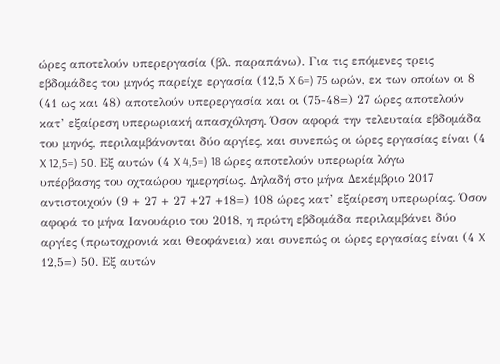ώρες αποτελούν υπερεργασία (βλ. παραπάνω). Για τις επόμενες τρεις εβδομάδες του μηνός παρείχε εργασία (12,5 X 6=) 75 ωρών, εκ των οποίων οι 8 (41 ως και 48) αποτελούν υπερεργασία και οι (75-48=) 27 ώρες αποτελούν κατ’ εξαίρεση υπερωριακή απασχόληση. Όσον αφορά την τελευταία εβδομάδα του μηνός, περιλαμβάνονται δύο αργίες, και συνεπώς οι ώρες εργασίας είναι (4 X 12,5=) 50. Εξ αυτών (4 X 4,5=) 18 ώρες αποτελούν υπερωρία λόγω υπέρβασης του οχταώρου ημερησίως. Δηλαδή στο μήνα Δεκέμβριο 2017 αντιστοιχούν (9 + 27 + 27 +27 +18=) 108 ώρες κατ’ εξαίρεση υπερωρίας. Όσον αφορά το μήνα Ιανουάριο του 2018, η πρώτη εβδομάδα περιλαμβάνει δύο αργίες (πρωτοχρονιά και Θεοφάνεια) και συνεπώς οι ώρες εργασίας είναι (4 X 12,5=) 50. Εξ αυτών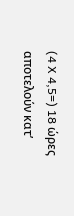(4 X 4,5=) 18 ώρες αποτελούν κατ’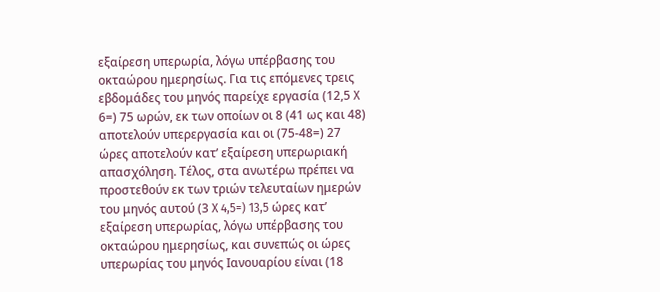εξαίρεση υπερωρία, λόγω υπέρβασης του οκταώρου ημερησίως. Για τις επόμενες τρεις εβδομάδες του μηνός παρείχε εργασία (12,5 X 6=) 75 ωρών, εκ των οποίων οι 8 (41 ως και 48) αποτελούν υπερεργασία και οι (75-48=) 27 ώρες αποτελούν κατ’ εξαίρεση υπερωριακή απασχόληση. Τέλος, στα ανωτέρω πρέπει να προστεθούν εκ των τριών τελευταίων ημερών του μηνός αυτού (3 X 4,5=) 13,5 ώρες κατ’ εξαίρεση υπερωρίας, λόγω υπέρβασης του οκταώρου ημερησίως, και συνεπώς οι ώρες υπερωρίας του μηνός Ιανουαρίου είναι (18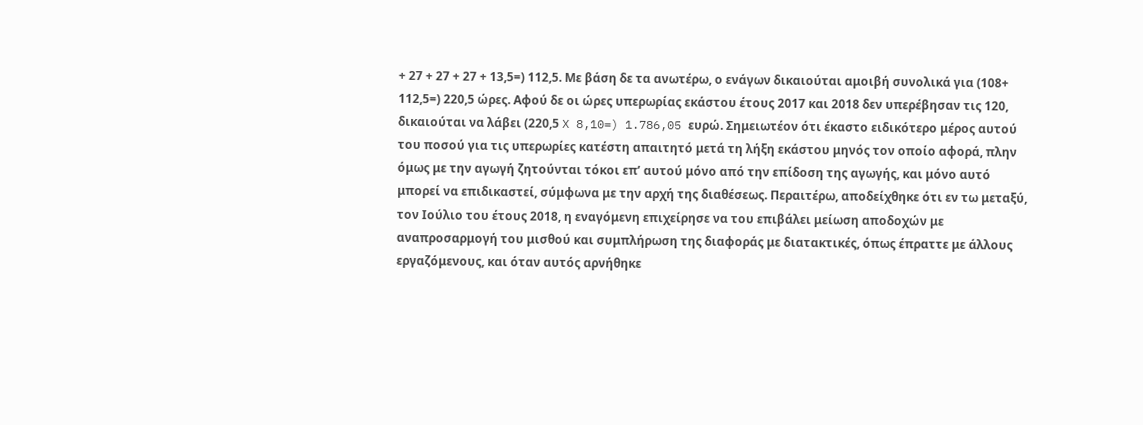+ 27 + 27 + 27 + 13,5=) 112,5. Με βάση δε τα ανωτέρω, ο ενάγων δικαιούται αμοιβή συνολικά για (108+ 112,5=) 220,5 ώρες. Αφού δε οι ώρες υπερωρίας εκάστου έτους 2017 και 2018 δεν υπερέβησαν τις 120, δικαιούται να λάβει (220,5 X 8,10=) 1.786,05 ευρώ. Σημειωτέον ότι έκαστο ειδικότερο μέρος αυτού του ποσού για τις υπερωρίες κατέστη απαιτητό μετά τη λήξη εκάστου μηνός τον οποίο αφορά, πλην όμως με την αγωγή ζητούνται τόκοι επ’ αυτού μόνο από την επίδοση της αγωγής, και μόνο αυτό μπορεί να επιδικαστεί, σύμφωνα με την αρχή της διαθέσεως. Περαιτέρω, αποδείχθηκε ότι εν τω μεταξύ, τον Ιούλιο του έτους 2018, η εναγόμενη επιχείρησε να του επιβάλει μείωση αποδοχών με αναπροσαρμογή του μισθού και συμπλήρωση της διαφοράς με διατακτικές, όπως έπραττε με άλλους εργαζόμενους, και όταν αυτός αρνήθηκε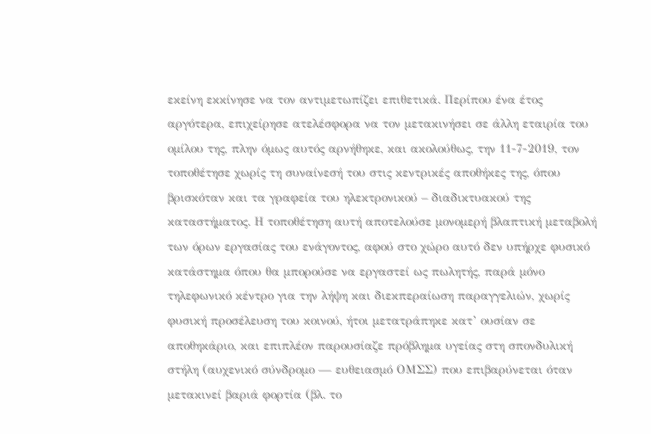εκείνη εκκίνησε να τον αντιμετωπίζει επιθετικά. Περίπου ένα έτος αργότερα, επιχείρησε ατελέσφορα να τον μετακινήσει σε άλλη εταιρία του ομίλου της, πλην όμως αυτός αρνήθηκε, και ακολούθως, την 11-7-2019, τον τοποθέτησε χωρίς τη συναίνεσή του στις κεντρικές αποθήκες της, όπου βρισκόταν και τα γραφεία του ηλεκτρονικού – διαδικτυακού της καταστήματος. Η τοποθέτηση αυτή αποτελούσε μονομερή βλαπτική μεταβολή των όρων εργασίας του ενάγοντος, αφού στο χώρο αυτό δεν υπήρχε φυσικό κατάστημα όπου θα μπορούσε να εργαστεί ως πωλητής, παρά μόνο τηλεφωνικό κέντρο για την λήψη και διεκπεραίωση παραγγελιών, χωρίς φυσική προσέλευση του κοινού, ήτοι μετατράπηκε κατ’ ουσίαν σε αποθηκάριο, και επιπλέον παρουσίαζε πρόβλημα υγείας στη σπονδυλική στήλη (αυχενικό σύνδρομο — ευθειασμό ΟΜΣΣ) που επιβαρύνεται όταν μετακινεί βαριά φορτία (βλ. το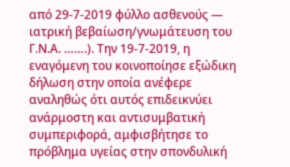από 29-7-2019 φύλλο ασθενούς — ιατρική βεβαίωση/γνωμάτευση του Γ.Ν.Α. …….). Την 19-7-2019, η εναγόμενη του κοινοποίησε εξώδικη δήλωση στην οποία ανέφερε αναληθώς ότι αυτός επιδεικνύει ανάρμοστη και αντισυμβατική συμπεριφορά, αμφισβήτησε το πρόβλημα υγείας στην σπονδυλική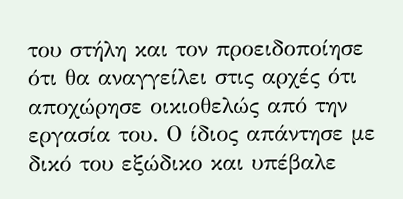του στήλη και τον προειδοποίησε ότι θα αναγγείλει στις αρχές ότι αποχώρησε οικιοθελώς από την εργασία του. Ο ίδιος απάντησε με δικό του εξώδικο και υπέβαλε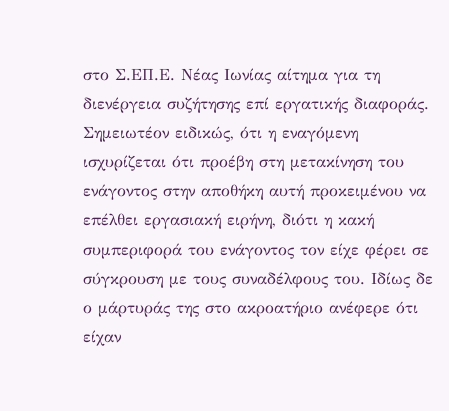στο Σ.ΕΠ.Ε. Νέας Ιωνίας αίτημα για τη διενέργεια συζήτησης επί εργατικής διαφοράς. Σημειωτέον ειδικώς, ότι η εναγόμενη ισχυρίζεται ότι προέβη στη μετακίνηση του ενάγοντος στην αποθήκη αυτή προκειμένου να επέλθει εργασιακή ειρήνη, διότι η κακή συμπεριφορά του ενάγοντος τον είχε φέρει σε σύγκρουση με τους συναδέλφους του. Ιδίως δε ο μάρτυράς της στο ακροατήριο ανέφερε ότι είχαν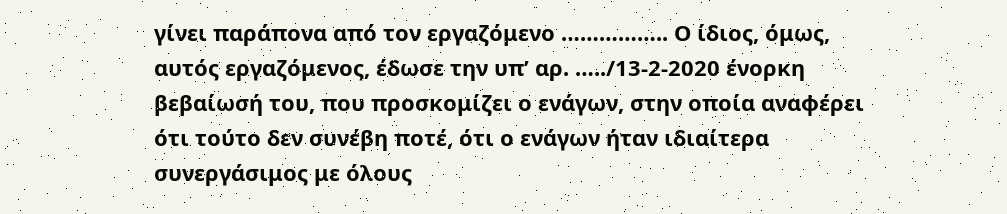γίνει παράπονα από τον εργαζόμενο …………….. Ο ίδιος, όμως, αυτός εργαζόμενος, έδωσε την υπ’ αρ. …../13-2-2020 ένορκη βεβαίωσή του, που προσκομίζει ο ενάγων, στην οποία αναφέρει ότι τούτο δεν συνέβη ποτέ, ότι ο ενάγων ήταν ιδιαίτερα συνεργάσιμος με όλους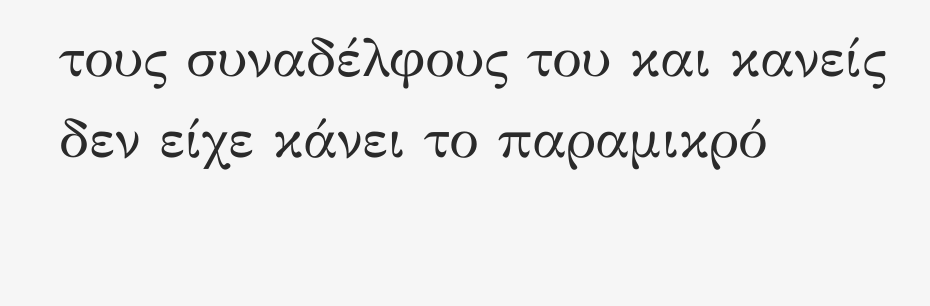τους συναδέλφους του και κανείς δεν είχε κάνει το παραμικρό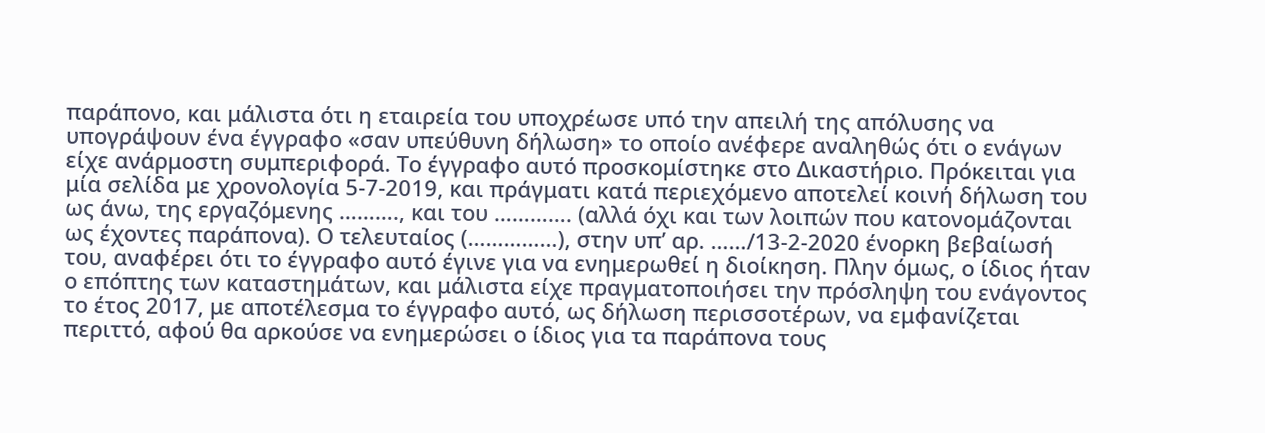παράπονο, και μάλιστα ότι η εταιρεία του υποχρέωσε υπό την απειλή της απόλυσης να υπογράψουν ένα έγγραφο «σαν υπεύθυνη δήλωση» το οποίο ανέφερε αναληθώς ότι ο ενάγων είχε ανάρμοστη συμπεριφορά. Το έγγραφο αυτό προσκομίστηκε στο Δικαστήριο. Πρόκειται για μία σελίδα με χρονολογία 5-7-2019, και πράγματι κατά περιεχόμενο αποτελεί κοινή δήλωση του ως άνω, της εργαζόμενης ………., και του …………. (αλλά όχι και των λοιπών που κατονομάζονται ως έχοντες παράπονα). Ο τελευταίος (……………), στην υπ’ αρ. ……/13-2-2020 ένορκη βεβαίωσή του, αναφέρει ότι το έγγραφο αυτό έγινε για να ενημερωθεί η διοίκηση. Πλην όμως, ο ίδιος ήταν ο επόπτης των καταστημάτων, και μάλιστα είχε πραγματοποιήσει την πρόσληψη του ενάγοντος το έτος 2017, με αποτέλεσμα το έγγραφο αυτό, ως δήλωση περισσοτέρων, να εμφανίζεται περιττό, αφού θα αρκούσε να ενημερώσει ο ίδιος για τα παράπονα τους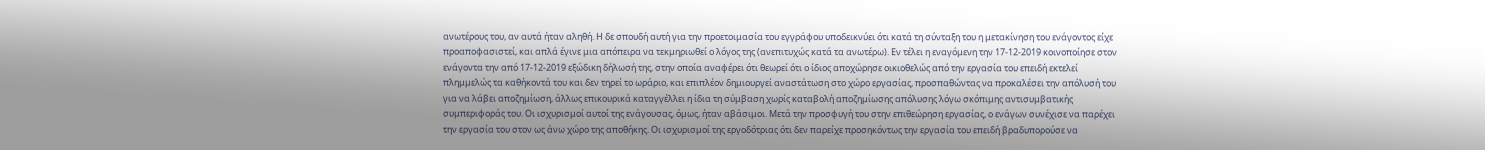ανωτέρους του, αν αυτά ήταν αληθή. Η δε σπουδή αυτή για την προετοιμασία του εγγράφου υποδεικνύει ότι κατά τη σύνταξη του η μετακίνηση του ενάγοντος είχε προαποφασιστεί, και απλά έγινε μια απόπειρα να τεκμηριωθεί ο λόγος της (ανεπιτυχώς κατά τα ανωτέρω). Εν τέλει η εναγόμενη την 17-12-2019 κοινοποίησε στον ενάγοντα την από 17-12-2019 εξώδικη δήλωσή της, στην οποία αναφέρει ότι θεωρεί ότι ο ίδιος αποχώρησε οικιοθελώς από την εργασία του επειδή εκτελεί πλημμελώς τα καθήκοντά του και δεν τηρεί το ωράριο, και επιπλέον δημιουργεί αναστάτωση στο χώρο εργασίας, προσπαθώντας να προκαλέσει την απόλυσή του για να λάβει αποζημίωση, άλλως επικουρικά καταγγέλλει η ίδια τη σύμβαση χωρίς καταβολή αποζημίωσης απόλυσης λόγω σκόπιμης αντισυμβατικής συμπεριφοράς του. Οι ισχυρισμοί αυτοί της ενάγουσας, όμως, ήταν αβάσιμοι. Μετά την προσφυγή του στην επιθεώρηση εργασίας, ο ενάγων συνέχισε να παρέχει την εργασία του στον ως άνω χώρο της αποθήκης. Οι ισχυρισμοί της εργοδότριας ότι δεν παρείχε προσηκόντως την εργασία του επειδή βραδυπορούσε να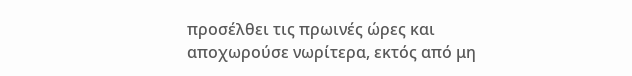προσέλθει τις πρωινές ώρες και αποχωρούσε νωρίτερα, εκτός από μη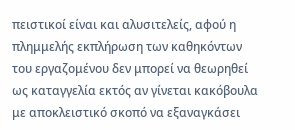πειστικοί είναι και αλυσιτελείς, αφού η πλημμελής εκπλήρωση των καθηκόντων του εργαζομένου δεν μπορεί να θεωρηθεί ως καταγγελία εκτός αν γίνεται κακόβουλα με αποκλειστικό σκοπό να εξαναγκάσει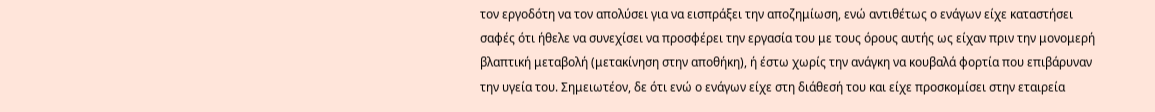τον εργοδότη να τον απολύσει για να εισπράξει την αποζημίωση, ενώ αντιθέτως ο ενάγων είχε καταστήσει σαφές ότι ήθελε να συνεχίσει να προσφέρει την εργασία του με τους όρους αυτής ως είχαν πριν την μονομερή βλαπτική μεταβολή (μετακίνηση στην αποθήκη), ή έστω χωρίς την ανάγκη να κουβαλά φορτία που επιβάρυναν την υγεία του. Σημειωτέον, δε ότι ενώ ο ενάγων είχε στη διάθεσή του και είχε προσκομίσει στην εταιρεία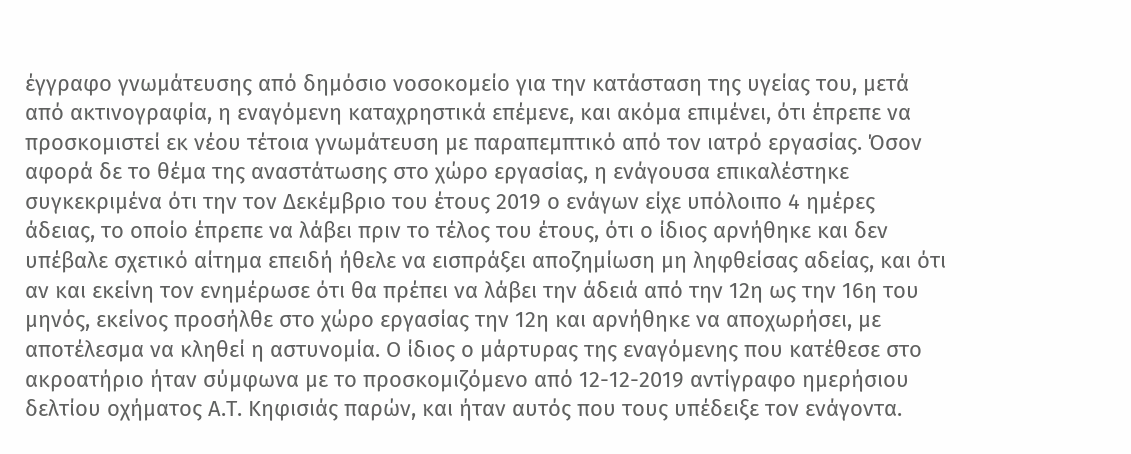έγγραφο γνωμάτευσης από δημόσιο νοσοκομείο για την κατάσταση της υγείας του, μετά από ακτινογραφία, η εναγόμενη καταχρηστικά επέμενε, και ακόμα επιμένει, ότι έπρεπε να προσκομιστεί εκ νέου τέτοια γνωμάτευση με παραπεμπτικό από τον ιατρό εργασίας. Όσον αφορά δε το θέμα της αναστάτωσης στο χώρο εργασίας, η ενάγουσα επικαλέστηκε συγκεκριμένα ότι την τον Δεκέμβριο του έτους 2019 ο ενάγων είχε υπόλοιπο 4 ημέρες άδειας, το οποίο έπρεπε να λάβει πριν το τέλος του έτους, ότι ο ίδιος αρνήθηκε και δεν υπέβαλε σχετικό αίτημα επειδή ήθελε να εισπράξει αποζημίωση μη ληφθείσας αδείας, και ότι αν και εκείνη τον ενημέρωσε ότι θα πρέπει να λάβει την άδειά από την 12η ως την 16η του μηνός, εκείνος προσήλθε στο χώρο εργασίας την 12η και αρνήθηκε να αποχωρήσει, με αποτέλεσμα να κληθεί η αστυνομία. Ο ίδιος ο μάρτυρας της εναγόμενης που κατέθεσε στο ακροατήριο ήταν σύμφωνα με το προσκομιζόμενο από 12-12-2019 αντίγραφο ημερήσιου δελτίου οχήματος Α.Τ. Κηφισιάς παρών, και ήταν αυτός που τους υπέδειξε τον ενάγοντα.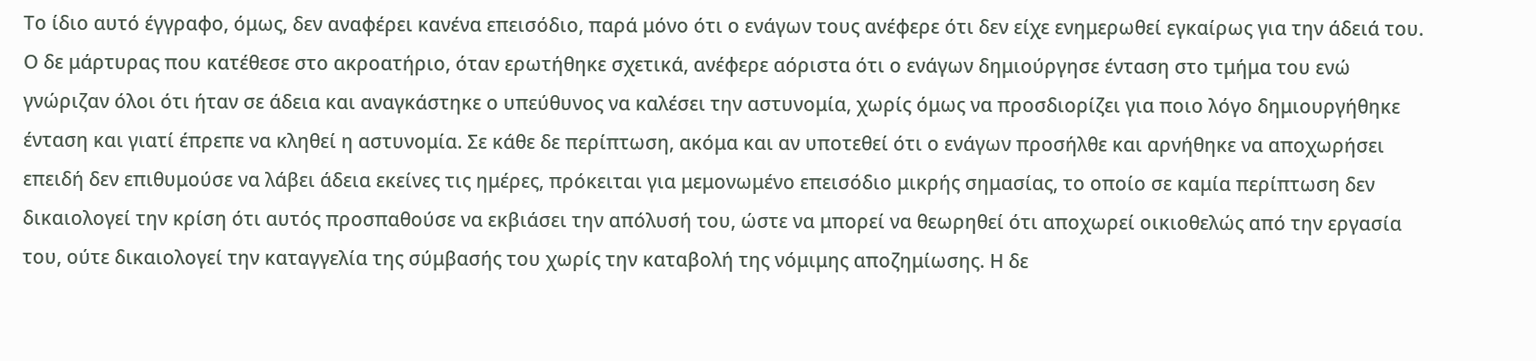Το ίδιο αυτό έγγραφο, όμως, δεν αναφέρει κανένα επεισόδιο, παρά μόνο ότι ο ενάγων τους ανέφερε ότι δεν είχε ενημερωθεί εγκαίρως για την άδειά του. Ο δε μάρτυρας που κατέθεσε στο ακροατήριο, όταν ερωτήθηκε σχετικά, ανέφερε αόριστα ότι ο ενάγων δημιούργησε ένταση στο τμήμα του ενώ γνώριζαν όλοι ότι ήταν σε άδεια και αναγκάστηκε ο υπεύθυνος να καλέσει την αστυνομία, χωρίς όμως να προσδιορίζει για ποιο λόγο δημιουργήθηκε ένταση και γιατί έπρεπε να κληθεί η αστυνομία. Σε κάθε δε περίπτωση, ακόμα και αν υποτεθεί ότι ο ενάγων προσήλθε και αρνήθηκε να αποχωρήσει επειδή δεν επιθυμούσε να λάβει άδεια εκείνες τις ημέρες, πρόκειται για μεμονωμένο επεισόδιο μικρής σημασίας, το οποίο σε καμία περίπτωση δεν δικαιολογεί την κρίση ότι αυτός προσπαθούσε να εκβιάσει την απόλυσή του, ώστε να μπορεί να θεωρηθεί ότι αποχωρεί οικιοθελώς από την εργασία του, ούτε δικαιολογεί την καταγγελία της σύμβασής του χωρίς την καταβολή της νόμιμης αποζημίωσης. Η δε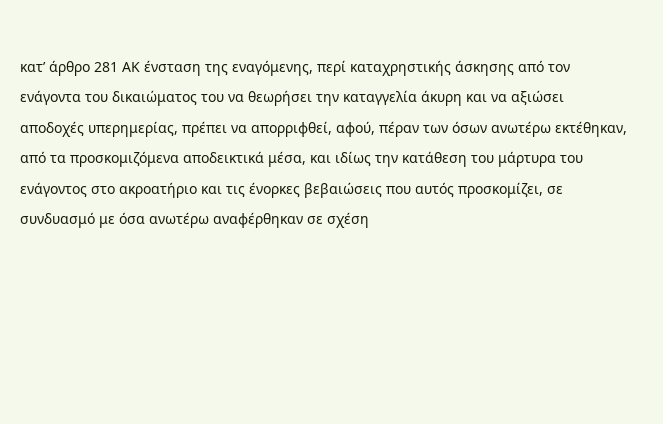κατ’ άρθρο 281 ΑΚ ένσταση της εναγόμενης, περί καταχρηστικής άσκησης από τον ενάγοντα του δικαιώματος του να θεωρήσει την καταγγελία άκυρη και να αξιώσει αποδοχές υπερημερίας, πρέπει να απορριφθεί, αφού, πέραν των όσων ανωτέρω εκτέθηκαν, από τα προσκομιζόμενα αποδεικτικά μέσα, και ιδίως την κατάθεση του μάρτυρα του ενάγοντος στο ακροατήριο και τις ένορκες βεβαιώσεις που αυτός προσκομίζει, σε συνδυασμό με όσα ανωτέρω αναφέρθηκαν σε σχέση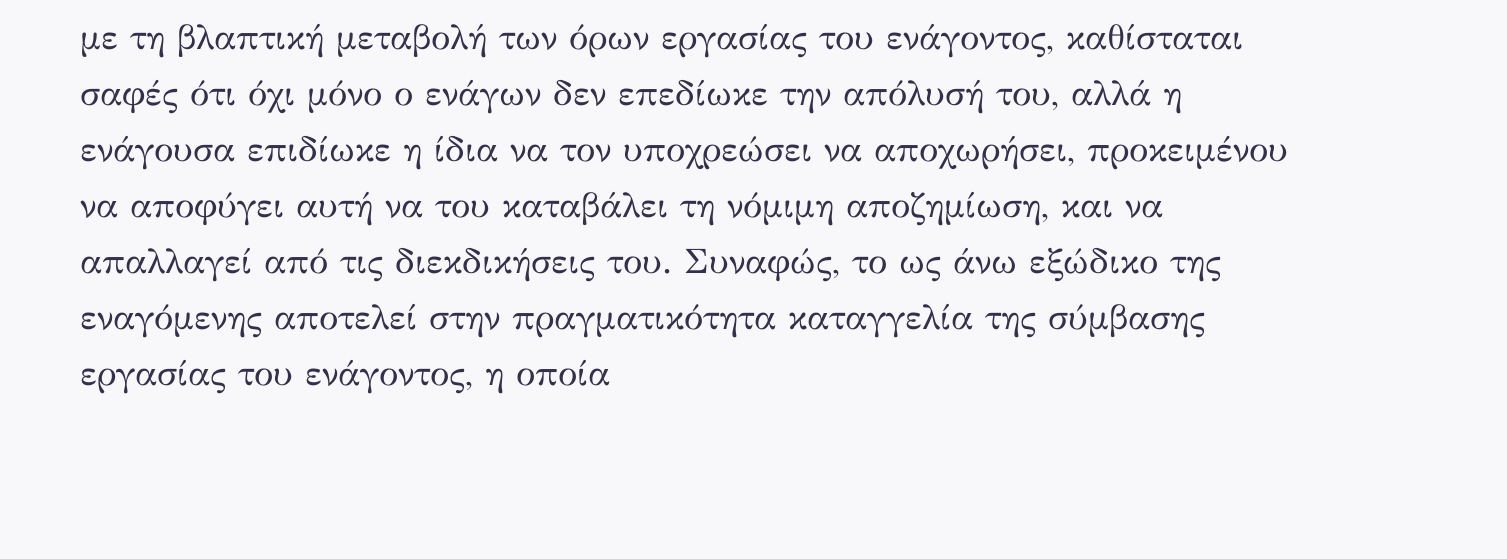με τη βλαπτική μεταβολή των όρων εργασίας του ενάγοντος, καθίσταται σαφές ότι όχι μόνο ο ενάγων δεν επεδίωκε την απόλυσή του, αλλά η ενάγουσα επιδίωκε η ίδια να τον υποχρεώσει να αποχωρήσει, προκειμένου να αποφύγει αυτή να του καταβάλει τη νόμιμη αποζημίωση, και να απαλλαγεί από τις διεκδικήσεις του. Συναφώς, το ως άνω εξώδικο της εναγόμενης αποτελεί στην πραγματικότητα καταγγελία της σύμβασης εργασίας του ενάγοντος, η οποία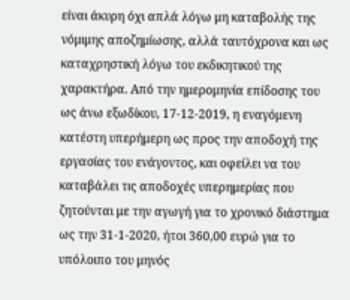είναι άκυρη όχι απλά λόγω μη καταβολής της νόμιμης αποζημίωσης, αλλά ταυτόχρονα και ως καταχρηστική λόγω του εκδικητικού της χαρακτήρα. Από την ημερομηνία επίδοσης του ως άνω εξωδίκου, 17-12-2019, η εναγόμενη κατέστη υπερήμερη ως προς την αποδοχή της εργασίας του ενάγοντος, και οφείλει να του καταβάλει τις αποδοχές υπερημερίας που ζητούνται με την αγωγή για το χρονικό διάστημα ως την 31-1-2020, ήτοι 360,00 ευρώ για το υπόλοιπο του μηνός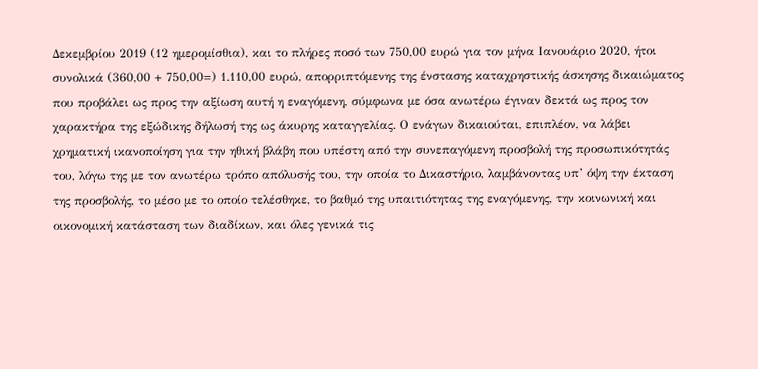Δεκεμβρίου 2019 (12 ημερομίσθια), και το πλήρες ποσό των 750,00 ευρώ για τον μήνα Ιανουάριο 2020, ήτοι συνολικά (360,00 + 750,00=) 1.110,00 ευρώ, απορριπτόμενης της ένστασης καταχρηστικής άσκησης δικαιώματος που προβάλει ως προς την αξίωση αυτή η εναγόμενη, σύμφωνα με όσα ανωτέρω έγιναν δεκτά ως προς τον χαρακτήρα της εξώδικης δήλωσή της ως άκυρης καταγγελίας. Ο ενάγων δικαιούται, επιπλέον, να λάβει χρηματική ικανοποίηση για την ηθική βλάβη που υπέστη από την συνεπαγόμενη προσβολή της προσωπικότητάς του, λόγω της με τον ανωτέρω τρόπο απόλυσής του, την οποία το Δικαστήριο, λαμβάνοντας υπ’ όψη την έκταση της προσβολής, το μέσο με το οποίο τελέσθηκε, το βαθμό της υπαιτιότητας της εναγόμενης, την κοινωνική και οικονομική κατάσταση των διαδίκων, και όλες γενικά τις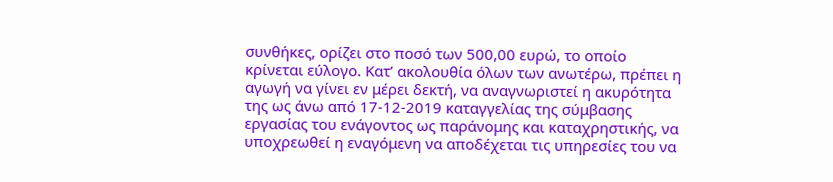συνθήκες, ορίζει στο ποσό των 500,00 ευρώ, το οποίο κρίνεται εύλογο. Κατ’ ακολουθία όλων των ανωτέρω, πρέπει η αγωγή να γίνει εν μέρει δεκτή, να αναγνωριστεί η ακυρότητα της ως άνω από 17-12-2019 καταγγελίας της σύμβασης εργασίας του ενάγοντος ως παράνομης και καταχρηστικής, να υποχρεωθεί η εναγόμενη να αποδέχεται τις υπηρεσίες του να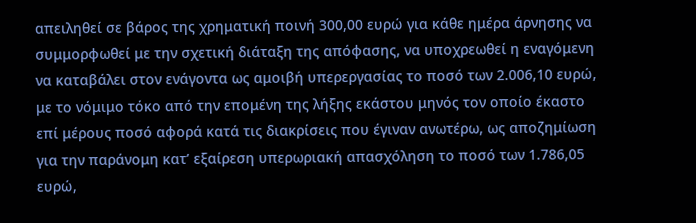απειληθεί σε βάρος της χρηματική ποινή 300,00 ευρώ για κάθε ημέρα άρνησης να συμμορφωθεί με την σχετική διάταξη της απόφασης, να υποχρεωθεί η εναγόμενη να καταβάλει στον ενάγοντα ως αμοιβή υπερεργασίας το ποσό των 2.006,10 ευρώ, με το νόμιμο τόκο από την επομένη της λήξης εκάστου μηνός τον οποίο έκαστο επί μέρους ποσό αφορά κατά τις διακρίσεις που έγιναν ανωτέρω, ως αποζημίωση για την παράνομη κατ’ εξαίρεση υπερωριακή απασχόληση το ποσό των 1.786,05 ευρώ,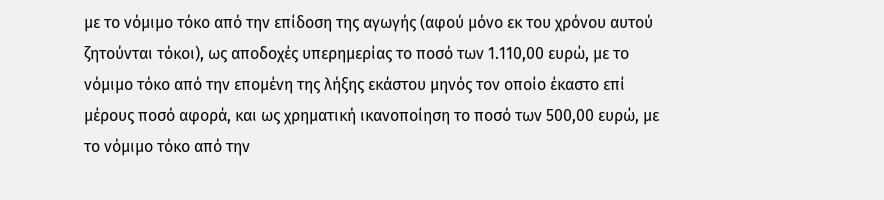με το νόμιμο τόκο από την επίδοση της αγωγής (αφού μόνο εκ του χρόνου αυτού ζητούνται τόκοι), ως αποδοχές υπερημερίας το ποσό των 1.110,00 ευρώ, με το νόμιμο τόκο από την επομένη της λήξης εκάστου μηνός τον οποίο έκαστο επί μέρους ποσό αφορά, και ως χρηματική ικανοποίηση το ποσό των 500,00 ευρώ, με το νόμιμο τόκο από την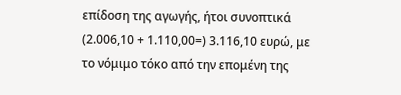επίδοση της αγωγής, ήτοι συνοπτικά (2.006,10 + 1.110,00=) 3.116,10 ευρώ, με το νόμιμο τόκο από την επομένη της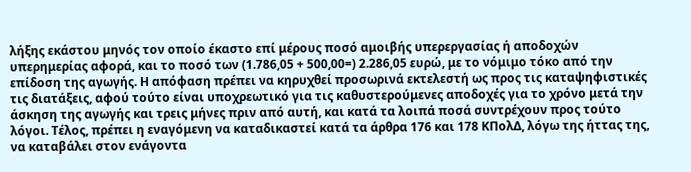λήξης εκάστου μηνός τον οποίο έκαστο επί μέρους ποσό αμοιβής υπερεργασίας ή αποδοχών υπερημερίας αφορά, και το ποσό των (1.786,05 + 500,00=) 2.286,05 ευρώ, με το νόμιμο τόκο από την επίδοση της αγωγής. Η απόφαση πρέπει να κηρυχθεί προσωρινά εκτελεστή ως προς τις καταψηφιστικές τις διατάξεις, αφού τούτο είναι υποχρεωτικό για τις καθυστερούμενες αποδοχές για το χρόνο μετά την άσκηση της αγωγής και τρεις μήνες πριν από αυτή, και κατά τα λοιπά ποσά συντρέχουν προς τούτο λόγοι. Τέλος, πρέπει η εναγόμενη να καταδικαστεί κατά τα άρθρα 176 και 178 ΚΠολΔ, λόγω της ήττας της, να καταβάλει στον ενάγοντα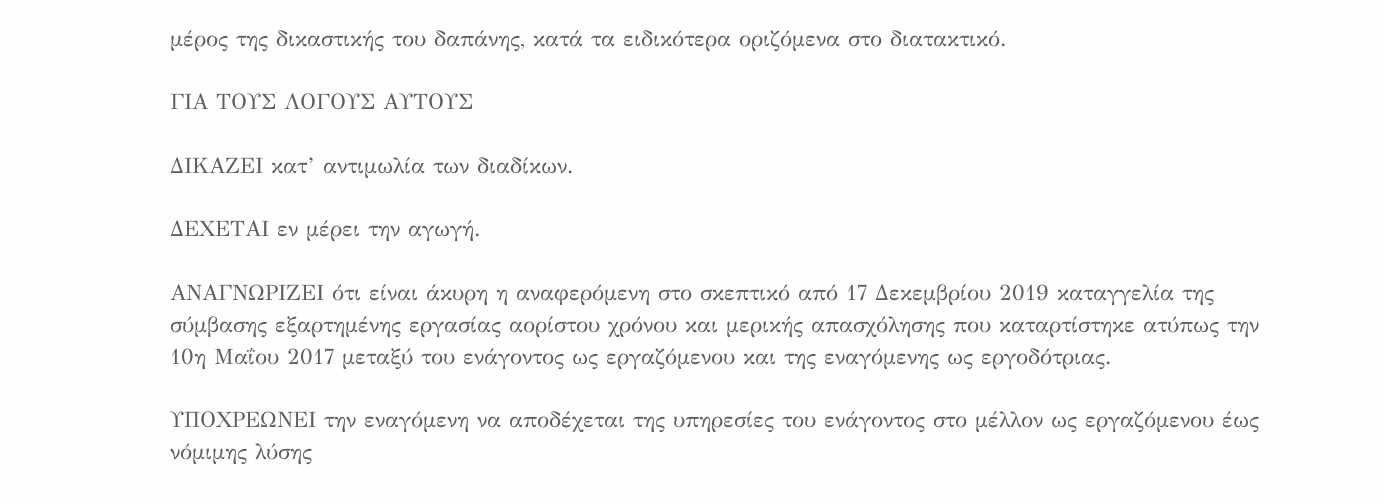μέρος της δικαστικής του δαπάνης, κατά τα ειδικότερα οριζόμενα στο διατακτικό.

ΓΙΑ ΤΟΥΣ ΛΟΓΟΥΣ ΑΥΤΟΥΣ

ΔΙΚΑΖΕΙ κατ’ αντιμωλία των διαδίκων.

ΔΕΧΕΤΑΙ εν μέρει την αγωγή.

ΑΝΑΓΝΩΡΙΖΕΙ ότι είναι άκυρη η αναφερόμενη στο σκεπτικό από 17 Δεκεμβρίου 2019 καταγγελία της σύμβασης εξαρτημένης εργασίας αορίστου χρόνου και μερικής απασχόλησης που καταρτίστηκε ατύπως την 10η Μαΐου 2017 μεταξύ του ενάγοντος ως εργαζόμενου και της εναγόμενης ως εργοδότριας.

ΥΠΟΧΡΕΩΝΕΙ την εναγόμενη να αποδέχεται της υπηρεσίες του ενάγοντος στο μέλλον ως εργαζόμενου έως νόμιμης λύσης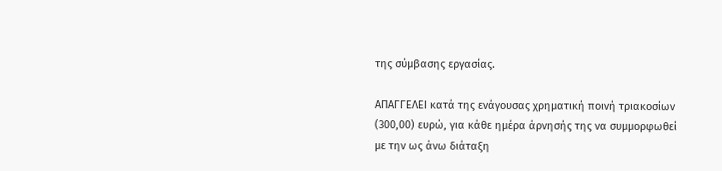της σύμβασης εργασίας.

ΑΠΑΓΓΕΛΕΙ κατά της ενάγουσας χρηματική ποινή τριακοσίων (300,00) ευρώ, για κάθε ημέρα άρνησής της να συμμορφωθεί με την ως άνω διάταξη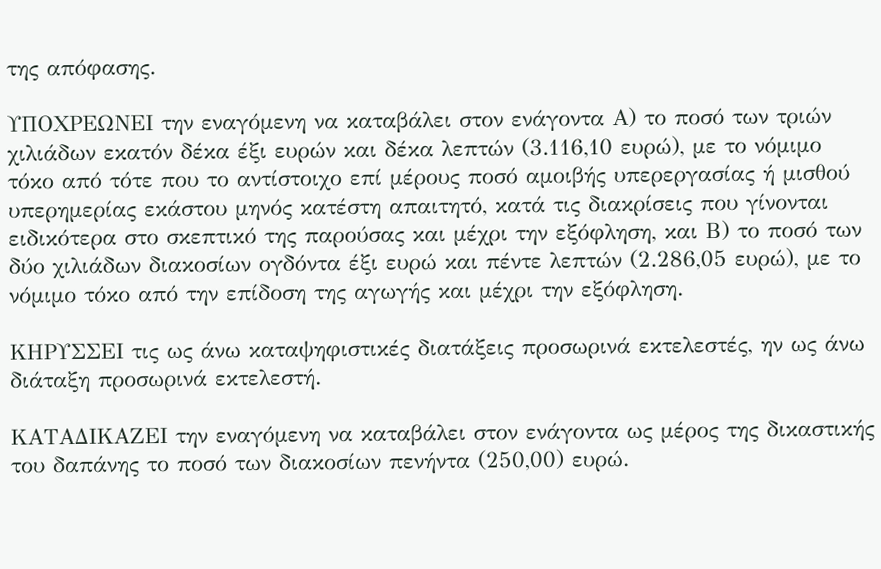της απόφασης.

ΥΠΟΧΡΕΩΝΕΙ την εναγόμενη να καταβάλει στον ενάγοντα Α) το ποσό των τριών χιλιάδων εκατόν δέκα έξι ευρών και δέκα λεπτών (3.116,10 ευρώ), με το νόμιμο τόκο από τότε που το αντίστοιχο επί μέρους ποσό αμοιβής υπερεργασίας ή μισθού υπερημερίας εκάστου μηνός κατέστη απαιτητό, κατά τις διακρίσεις που γίνονται ειδικότερα στο σκεπτικό της παρούσας και μέχρι την εξόφληση, και Β) το ποσό των δύο χιλιάδων διακοσίων ογδόντα έξι ευρώ και πέντε λεπτών (2.286,05 ευρώ), με το νόμιμο τόκο από την επίδοση της αγωγής και μέχρι την εξόφληση.

ΚΗΡΥΣΣΕΙ τις ως άνω καταψηφιστικές διατάξεις προσωρινά εκτελεστές, ην ως άνω διάταξη προσωρινά εκτελεστή.

ΚΑΤΑΔΙΚΑΖΕΙ την εναγόμενη να καταβάλει στον ενάγοντα ως μέρος της δικαστικής του δαπάνης το ποσό των διακοσίων πενήντα (250,00) ευρώ.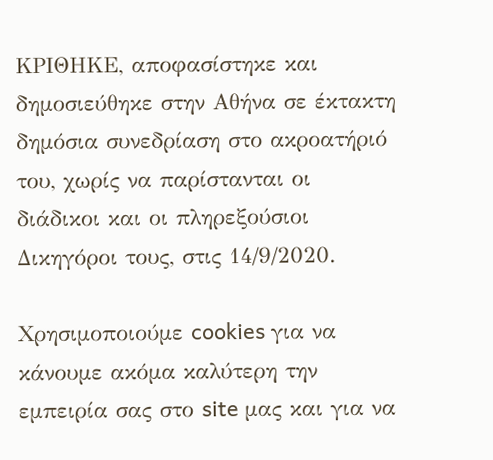ΚΡΙΘΗΚΕ, αποφασίστηκε και δημοσιεύθηκε στην Αθήνα σε έκτακτη δημόσια συνεδρίαση στο ακροατήριό του, χωρίς να παρίστανται οι διάδικοι και οι πληρεξούσιοι Δικηγόροι τους, στις 14/9/2020.

Χρησιμοποιούμε cookies για να κάνουμε ακόμα καλύτερη την εμπειρία σας στο site μας και για να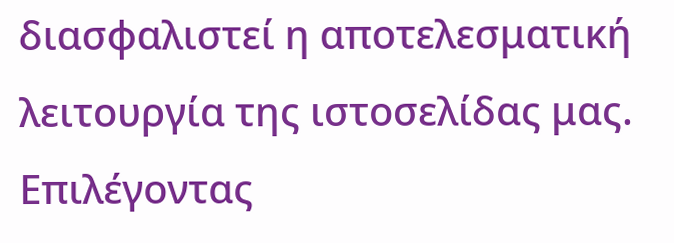διασφαλιστεί η αποτελεσματική λειτουργία της ιστοσελίδας μας. Επιλέγοντας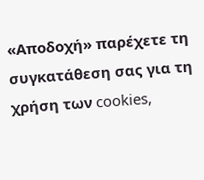«Αποδοχή» παρέχετε τη συγκατάθεση σας για τη χρήση των cookies,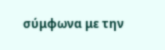σύμφωνα με την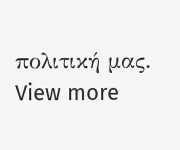πολιτική μας. View more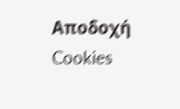Αποδοχή Cookies